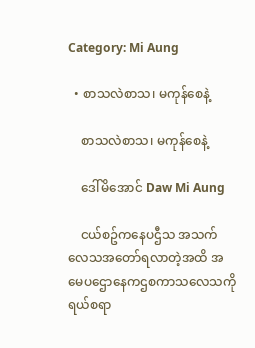Category: Mi Aung

  • စာသလဲစာသ၊ မကုန်စေနဲ့

    စာသလဲစာသ၊ မကုန်စေနဲ့

    ဒေါ်မိအောင် Daw Mi Aung

    ငယ်စဥ်ကနေပဌီသ အသက်လေသအတော်ရလာတဲ့အထိ အမေပဌောနေကဌစကာသလေသကို ရယ်စရာ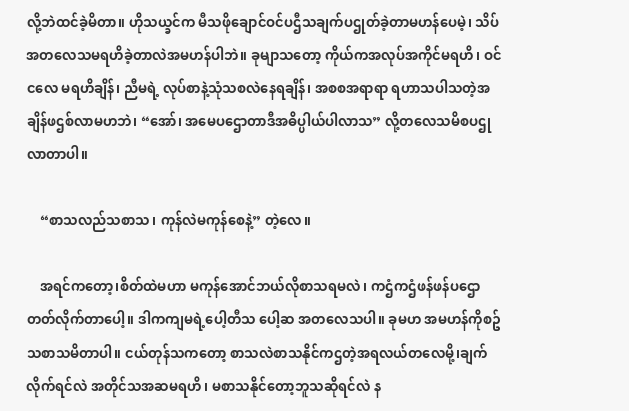လို့ဘဲထင်ခဲ့မိတာ။ ဟိုသယ္ခင်က မီသဖိုချောင်ဝင်ပဌီသချက်ပဌုတ်ခဲ့တာမဟန်ပေမဲ့၊ သိပ်အတလေသမရဟိခဲ့တာလဲအမဟန်ပါဘဲ။ ခုမျာသတော့ ကိုယ်ကအလုပ်အကိုင်မရဟိ၊ ဝင်ငလေ မရဟိချိန်၊ ညီမရဲ့ လုပ်စာနဲ့သုံသစလဲနေရချိန်၊ အစစအရာရာ ရဟာသပါသတဲ့အချိန်ဖဌစ်လာမဟဘဲ၊ “အော်၊ အမေပဌောတာဒီအဓိပ္ပါယ်ပါလာသ” လို့တလေသမိစပဌုလာတာပါ။

    “စာသလည်သစာသ၊ ကုန်လဲမကုန်စေနဲ့” တဲ့လေ။

    အရင်ကတော့၊စိတ်ထဲမဟာ မကုန်အောင်ဘယ်လိုစာသရမလဲ၊ ကဌံကဌံဖန်ဖန်ပဌောတတ်လိုက်တာပေါ့။ ဒါကကျမရဲ့ပေါ့တီသ ပေါ့ဆ အတလေသပါ။ ခုမဟ အမဟန်ကိုစဥ်သစာသမိတာပါ။ ငယ်တုန်သကတော့ စာသလဲစာသနိုင်ကဌတဲ့အရလယ်တလေမို့၊ချက်လိုက်ရင်လဲ အတိုင်သအဆမရဟိ၊ မစာသနိုင်တော့ဘူသဆိုရင်လဲ န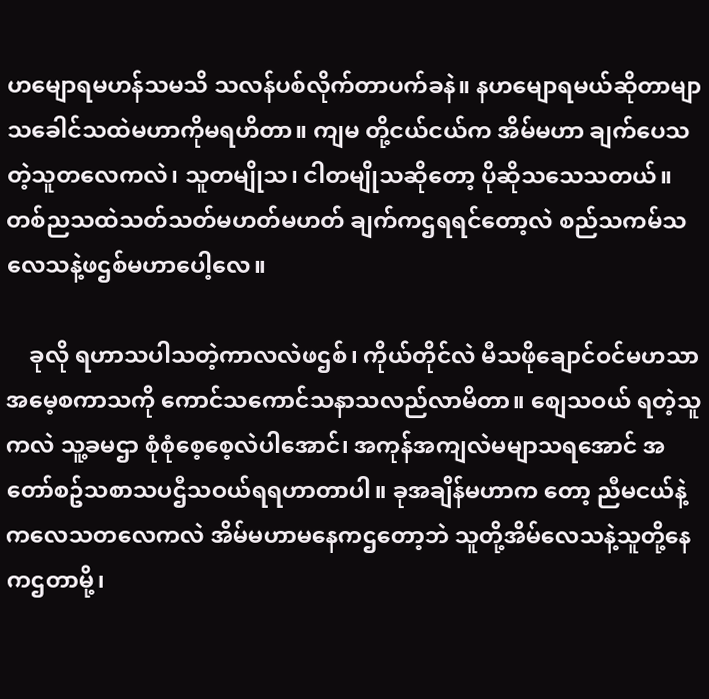ဟမျောရမဟန်သမသိ သလန်ပစ်လိုက်တာပက်ခနဲ။ နဟမျောရမယ်ဆိုတာမျာသခေါင်သထဲမဟာကိုမရဟိတာ။ ကျမ တို့ငယ်ငယ်က အိမ်မဟာ ချက်ပေသတဲ့သူတလေကလဲ၊ သူတမျိုသ၊ ငါတမျိုသဆိုတော့ ပိုဆိုသသေသတယ်။ တစ်ညသထဲသတ်သတ်မဟတ်မဟတ် ချက်ကဌရရင်တော့လဲ စည်သကမ်သလေသနဲ့ဖဌစ်မဟာပေါ့လေ။

    ခုလို ရဟာသပါသတဲ့ကာလလဲဖဌစ်၊ ကိုယ်တိုင်လဲ မီသဖိုချောင်ဝင်မဟသာ အမေ့စကာသကို ကောင်သကောင်သနာသလည်လာမိတာ။ စျေသဝယ် ရတဲ့သူကလဲ သူ့ခမဌာ စုံစုံစေ့စေ့လဲပါအောင်၊ အကုန်အကျလဲမမျာသရအောင် အတော်စဥ်သစာသပဌီသဝယ်ရရဟာတာပါ။ ခုအချိန်မဟာက တော့ ညီမငယ်နဲ့ကလေသတလေကလဲ အိမ်မဟာမနေကဌတော့ဘဲ သူတို့အိမ်လေသနဲ့သူတို့နေကဌတာမို့၊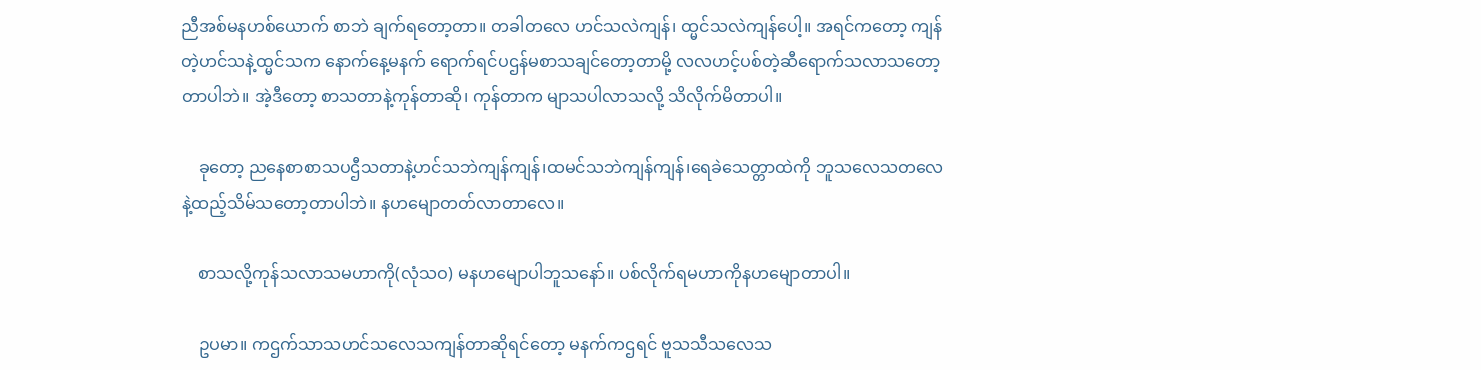ညီအစ်မနဟစ်ယောက် စာဘဲ ချက်ရတော့တာ။ တခါတလေ ဟင်သလဲကျန်၊ ထ္မင်သလဲကျန်ပေါ့။ အရင်ကတော့ ကျန်တဲ့ဟင်သနဲ့ထ္မင်သက နောက်နေ့မနက် ရောက်ရင်ပဌန်မစာသချင်တော့တာမို့ လလဟင့်ပစ်တဲ့ဆီရောက်သလာသတော့တာပါဘဲ။ အဲ့ဒီတော့ စာသတာနဲ့ကုန်တာဆို၊ ကုန်တာက မျာသပါလာသလို့ သိလိုက်မိတာပါ။

    ခုတော့ ညနေစာစာသပဌီသတာနဲ့ဟင်သဘဲကျန်ကျန်၊ထမင်သဘဲကျန်ကျန်၊ရေခဲသေတ္တာထဲကို ဘူသလေသတလေနဲ့ထည့်သိမ်သတော့တာပါဘဲ။ နဟမျောတတ်လာတာလေ။

    စာသလို့ကုန်သလာသမဟာကို(လုံသဝ) မနဟမျောပါဘူသနော်။ ပစ်လိုက်ရမဟာကိုနဟမျောတာပါ။

    ဥပမာ။ ကဌက်သာသဟင်သလေသကျန်တာဆိုရင်တော့ မနက်ကဌရင် ဗူသသီသလေသ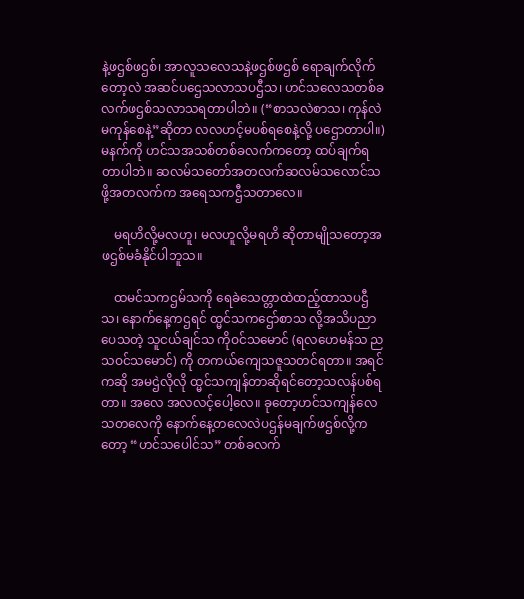နဲ့ဖဌစ်ဖဌစ်၊ အာလူသလေသနဲ့ဖဌစ်ဖဌစ် ရောချက်လိုက် တော့လဲ အဆင်ပဌေသလာသပဌီသ၊ ဟင်သလေသတစ်ခလက်ဖဌစ်သလာသရတာပါဘဲ။ (“စာသလဲစာသ၊ ကုန်လဲမကုန်စေနဲ့”ဆိုတာ လလဟင့်မပစ်ရစေနဲ့လို့ ပဌောတာပါ။) မနက်ကို ဟင်သအသစ်တစ်ခလက်ကတော့ ထပ်ချက်ရတာပါဘဲ။ ဆလမ်သတော်အတလက်ဆလမ်သလောင်သဖို့အတလက်က အရေသကဌီသတာလေ။

    မရဟိလို့မလဟူ၊ မလဟူလို့မရဟိ ဆိုတာမျိုသတော့အဖဌစ်မခံနိုင်ပါဘူသ။

    ထမင်သကဌမ်သကို ရေခဲသေတ္တာထဲထည့်ထာသပဌီသ၊ နောက်နေ့ကဌရင် ထ္မင်သကဌော်စာသ လို့အသိပညာပေသတဲ့ သူငယ်ချင်သ ကိုဝင်သမောင် (ရလဟေမန်သ ညသဝင်သမောင်) ကို တကယ်ကျေသဇူသတင်ရတာ။ အရင်ကဆို အမဌဲလိုလို ထ္မင်သကျန်တာဆိုရင်တော့သလန်ပစ်ရတာ။ အလေ အလလင့်ပေါ့လေ။ ခုတော့ဟင်သကျန်လေသတလေကို နောက်နေ့တလေလဲပဌန်မချက်ဖဌစ်လို့ကတော့ “ဟင်သပေါင်သ” တစ်ခလက်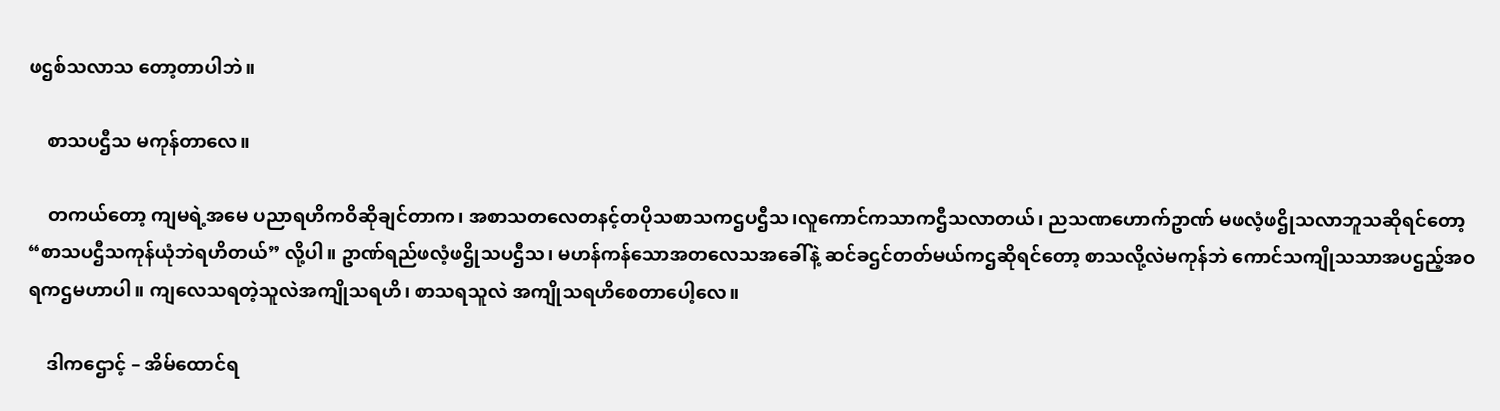ဖဌစ်သလာသ တော့တာပါဘဲ။

    စာသပဌီသ မကုန်တာလေ။

    တကယ်တော့ ကျမရဲ့အမေ ပညာရဟိကဝိဆိုချင်တာက၊ အစာသတလေတနင့်တပိုသစာသကဌပဌီသ၊လူကောင်ကသာကဌီသလာတယ်၊ ညသဏဟောက်ဥာဏ် မဖလံ့ဖဌိုသလာဘူသဆိုရင်တော့ “စာသပဌီသကုန်ယုံဘဲရဟိတယ်” လို့ပါ။ ဥာဏ်ရည်ဖလံ့ဖဌိုသပဌီသ၊ မဟန်ကန်သောအတလေသအခေါ်နဲ့ ဆင်ခဌင်တတ်မယ်ကဌဆိုရင်တော့ စာသလို့လဲမကုန်ဘဲ ကောင်သကျိုသသာအပဌည့်အဝရကဌမဟာပါ။ ကျလေသရတဲ့သူလဲအကျိုသရဟိ၊ စာသရသူလဲ အကျိုသရဟိစေတာပေါ့လေ။

    ဒါကဌောင့် – အိမ်ထောင်ရ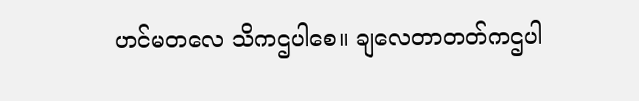ဟင်မတလေ သိကဌပါစေ။ ချလေတာတတ်ကဌပါ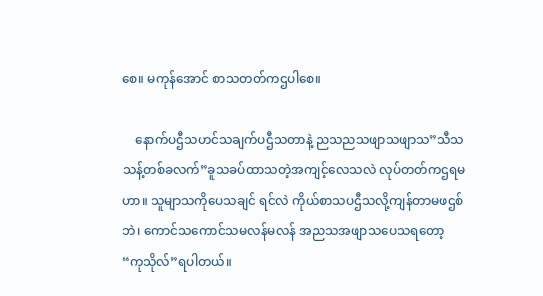စေ။ မကုန်အောင် စာသတတ်ကဌပါစေ။

    နောက်ပဌီသဟင်သချက်ပဌီသတာနဲ့ ညသညသဖျာသဖျာသ”သီသသန့်တစ်ခလက်”ခူသခပ်ထာသတဲ့အကျင့်လေသလဲ လုပ်တတ်ကဌရမဟာ။ သူမျာသကိုပေသချင် ရင်လဲ ကိုယ်စာသပဌီသလို့ကျန်တာမဖဌစ်ဘဲ၊ ကောင်သကောင်သမလန်မလန် အညသအဖျာသပေသရတော့ “ကုသိုလ်”ရပါတယ်။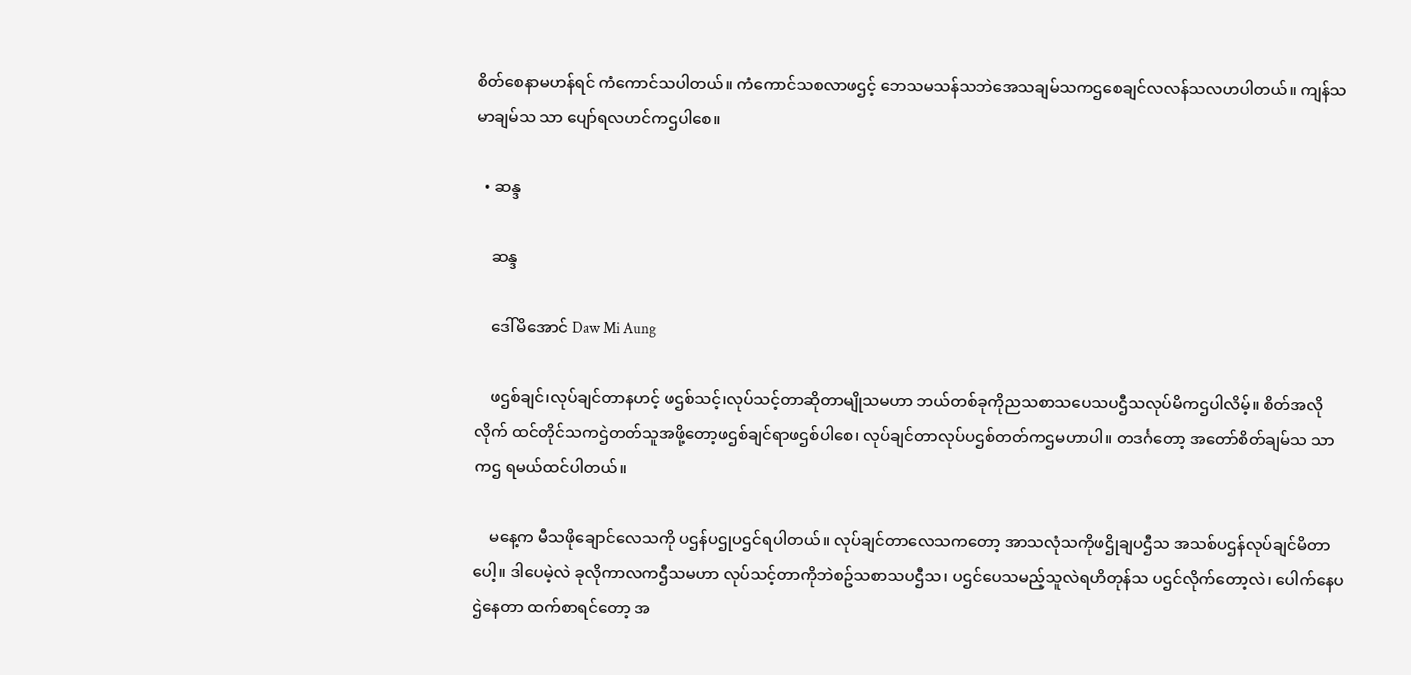စိတ်စေနာမဟန်ရင် ကံကောင်သပါတယ်။ ကံကောင်သစလာဖဌင့် ဘေသမသန်သဘဲအေသချမ်သကဌစေချင်လလန်သလဟပါတယ်။ ကျန်သမာချမ်သ သာ ပျော်ရလဟင်ကဌပါစေ။

  • ဆန္ဒ

    ဆန္ဒ

    ဒေါ်မိအောင် Daw Mi Aung

    ဖဌစ်ချင်၊လုပ်ချင်တာနဟင့် ဖဌစ်သင့်၊လုပ်သင့်တာဆိုတာမျိုသမဟာ ဘယ်တစ်ခုကိုညသစာသပေသပဌီသလုပ်မိကဌပါလိမ့်။ စိတ်အလိုလိုက် ထင်တိုင်သကဌဲတတ်သူအဖို့တော့ဖဌစ်ချင်ရာဖဌစ်ပါစေ၊ လုပ်ချင်တာလုပ်ပဌစ်တတ်ကဌမဟာပါ။ တဒင်္ဂတော့ အတော်စိတ်ချမ်သ သာကဌ ရမယ်ထင်ပါတယ်။

    မနေ့က မီသဖိုချောင်လေသကို ပဌန်ပဌုပဌင်ရပါတယ်။ လုပ်ချင်တာလေသကတော့ အာသလုံသကိုဖဌိုချပဌီသ အသစ်ပဌန်လုပ်ချင်မိတာပေါ့။ ဒါပေမဲ့လဲ ခုလိုကာလကဌီသမဟာ လုပ်သင့်တာကိုဘဲစဥ်သစာသပဌီသ၊ ပဌင်ပေသမည့်သူလဲရဟိတုန်သ ပဌင်လိုက်တော့လဲ၊ ပေါက်နေပဌဲနေတာ ထက်စာရင်တော့ အ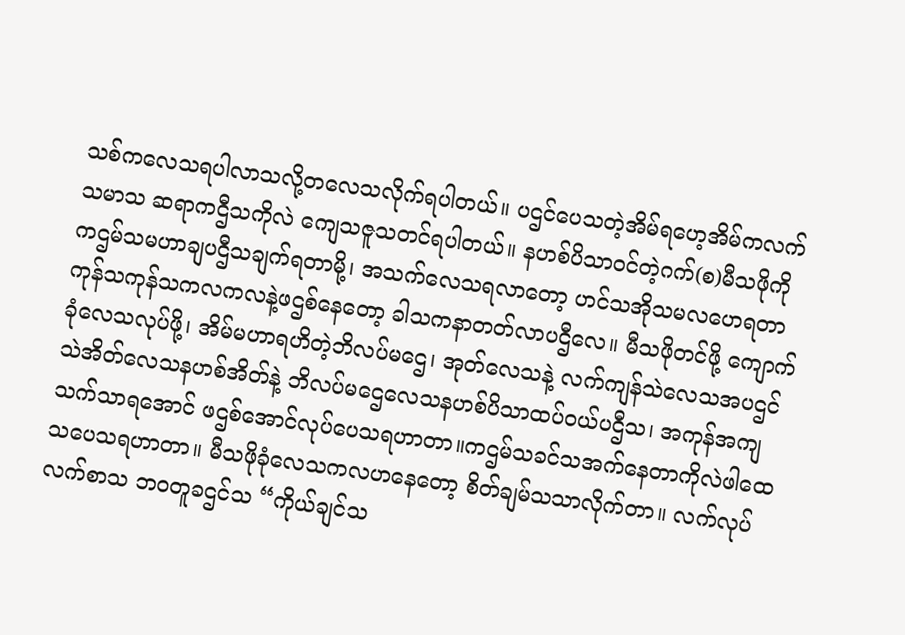သစ်ကလေသရပါလာသလို့တလေသလိုက်ရပါတယ်။ ပဌင်ပေသတဲ့အိမ်ရဟေ့အိမ်ကလက်သမာသ ဆရာကဌီသကိုလဲ ကျေသဇူသတင်ရပါတယ်။ နဟစ်ပိသာဝင်တဲ့ဂက်(စ)မီသဖိုကို ကဌမ်သမဟာချပဌီသချက်ရတာမို့၊ အသက်လေသရလာတော့ ဟင်သအိုသမလဟေရတာ ကုန်သကုန်သကလကလနဲ့ဖဌစ်နေတော့ ခါသကနာတတ်လာပဌီလေ။ မီသဖိုတင်ဖို့ ကျောက်ခုံလေသလုပ်ဖို့၊ အိမ်မဟာရဟိတဲ့ဘိလပ်မဌေ၊ အုတ်လေသနဲ့ လက်ကျန်သဲလေသအပဌင် သဲအိတ်လေသနဟစ်အိတ်နဲ့ ဘိလပ်မဌေလေသနဟစ်ပိသာထပ်ဝယ်ပဌီသ၊ အကုန်အကျသက်သာရအောင် ဖဌစ်အောင်လုပ်ပေသရဟာတာ။ကဌမ်သခင်သအက်နေတာကိုလဲဖါထေသပေသရဟာတာ။ မီသဖိုခုံလေသကလဟနေတော့ စိတ်ချမ်သသာလိုက်တာ။ လက်လုပ်လက်စာသ ဘဝတူခဌင်သ “ကိုယ်ချင်သ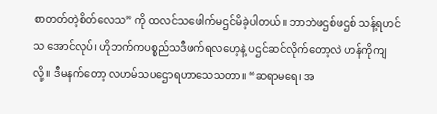စာတတ်တဲ့စိတ်လေသ” ကို ထလင်သဖေါက်မဌင်မိခဲ့ပါတယ်။ ဘာဘဲဖဌစ်ဖဌစ် သန့်ရဟင်သ အောင်လုပ်၊ ဟိုဘက်ကပစ္စည်သဒီဖက်ရလဟေ့နဲ့ ပဌင်ဆင်လိုက်တော့လဲ ဟန်ကိုကျလို့။ ဒီမနက်တော့ လဟမ်သပဌောရဟာသေသတာ။ “ဆရာမရေ၊ အ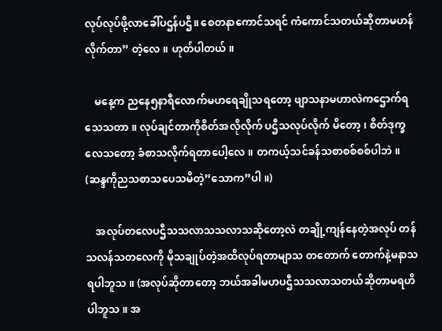လုပ်လုပ်ဖို့လာခေါ်ပဌန်ပဌီ။ စေတနာကောင်သရင် ကံကောင်သတယ်ဆိုတာမဟန်လိုက်တာ” တဲ့လေ။ ဟုတ်ပါတယ်။

    မနေ့က ညနေ၅နာရီလောက်မဟရေချိုသရတော့ ဖျာသနာမဟာလဲကဌောက်ရသေသတာ။ လုပ်ချင်တာကိုစိတ်အလိုလိုက် ပဌီသလုပ်လိုက် မိတော့၊ စိတ်ဒုက္ခလေသတော့ ခံစာသလိုက်ရတာပေါ့လေ။ တကယ့်သင်ခန်သစာစစ်စစ်ပါဘဲ။ (ဆန္ဒကိုညသစာသပေသမိတဲ့”သောက”ပါ။)

    အလုပ်တလေပဌီသသလာသသလာသဆိုတော့လဲ တချို့ကျန်နေတဲ့အလုပ် တန်သလန်သတလေကို မိုသချုပ်တဲ့အထိလုပ်ရတာမျာသ တတောက် တောက်နဲ့မနာသရပါဘူသ။ (အလုပ်ဆိုတာတော့ ဘယ်အခါမဟပဌီသသလာသတယ်ဆိုတာမရဟိပါဘူသ။ အ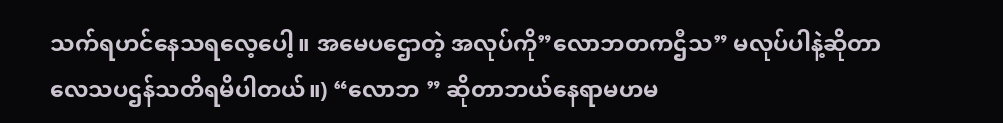သက်ရဟင်နေသရလေ့ပေါ့။ အမေပဌောတဲ့ အလုပ်ကို”လောဘတကဌီသ” မလုပ်ပါနဲ့ဆိုတာလေသပဌန်သတိရမိပါတယ်။) “လောဘ ” ဆိုတာဘယ်နေရာမဟမ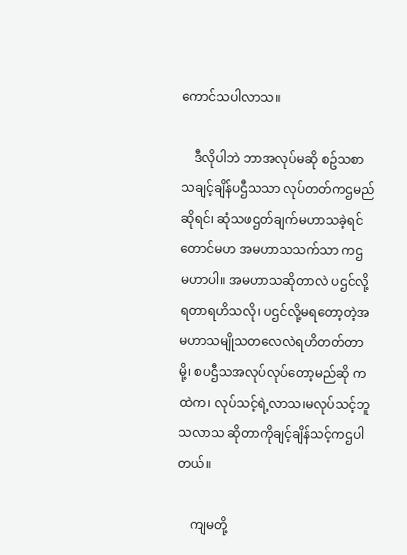ကောင်သပါလာသ။

    ဒီလိုပါဘဲ ဘာအလုပ်မဆို စဥ်သစာသချင့်ချိန်ပဌီသသာ လုပ်တတ်ကဌမည်ဆိုရင်၊ ဆုံသဖဌတ်ချက်မဟာသခဲ့ရင်တောင်မဟ အမဟာသသက်သာ ကဌ မဟာပါ။ အမဟာသဆိုတာလဲ ပဌင်လို့ရတာရဟိသလို၊ ပဌင်လို့မရတော့တဲ့အမဟာသမျိုသတလေလဲရဟိတတ်တာမို့၊ စပဌီသအလုပ်လုပ်တော့မည်ဆို ကထဲက၊ လုပ်သင့်ရဲ့လာသ၊မလုပ်သင့်ဘူသလာသ ဆိုတာကိုချင့်ချိန်သင့်ကဌပါတယ်။

    ကျမတို့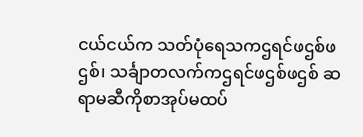ငယ်ငယ်က သတ်ပုံရေသကဌရင်ဖဌစ်ဖဌစ်၊ သင်္ချာတလက်ကဌရင်ဖဌစ်ဖဌစ် ဆရာမဆီကိုစာအုပ်မထပ်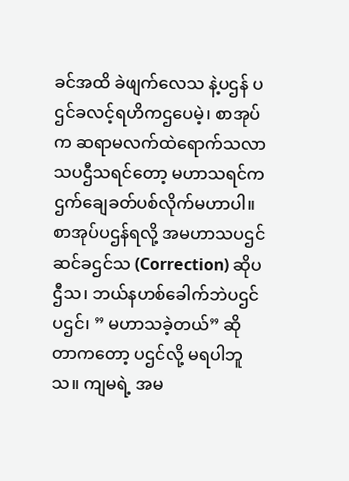ခင်အထိ ခဲဖျက်လေသ နဲ့ပဌန် ပဌင်ခလင့်ရဟိကဌပေမဲ့၊ စာအုပ်က ဆရာမလက်ထဲရောက်သလာသပဌီသရင်တော့ မဟာသရင်ကဌက်ချေခတ်ပစ်လိုက်မဟာပါ။ စာအုပ်ပဌန်ရလို့ အမဟာသပဌင်ဆင်ခဌင်သ (Correction) ဆိုပဌီသ၊ ဘယ်နဟစ်ခေါက်ဘဲပဌင်ပဌင်၊ ” မဟာသခဲ့တယ်” ဆိုတာကတော့ ပဌင်လို့ မရပါဘူသ။ ကျမရဲ့ အမ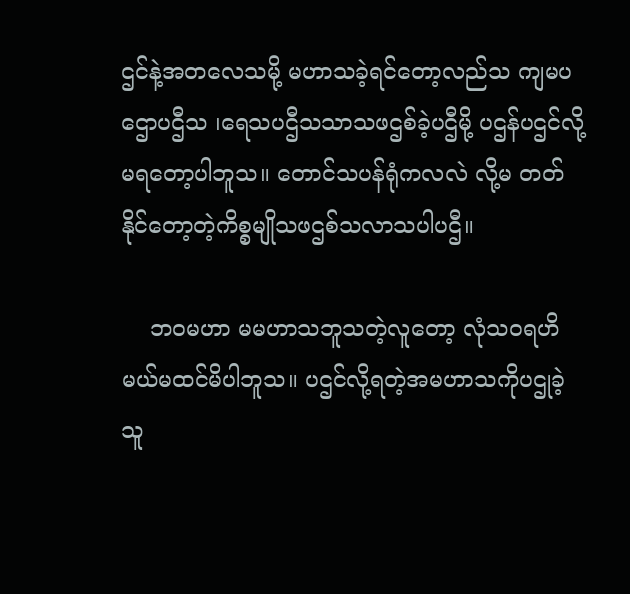ဌင်နဲ့အတလေသမို့ မဟာသခဲ့ရင်တော့လည်သ ကျမပဌောပဌီသ ၊ရေသပဌီသသာသဖဌစ်ခဲ့ပဌီမို့ ပဌန်ပဌင်လို့မရတော့ပါဘူသ။ တောင်သပန်ရုံကလလဲ လို့မ တတ်နိုင်တော့တဲ့ကိစ္စမျိုသဖဌစ်သလာသပါပဌီ။

    ဘဝမဟာ မမဟာသဘူသတဲ့လူတော့ လုံသဝရဟိမယ်မထင်မိပါဘူသ။ ပဌင်လို့ရတဲ့အမဟာသကိုပဌုခဲ့သူ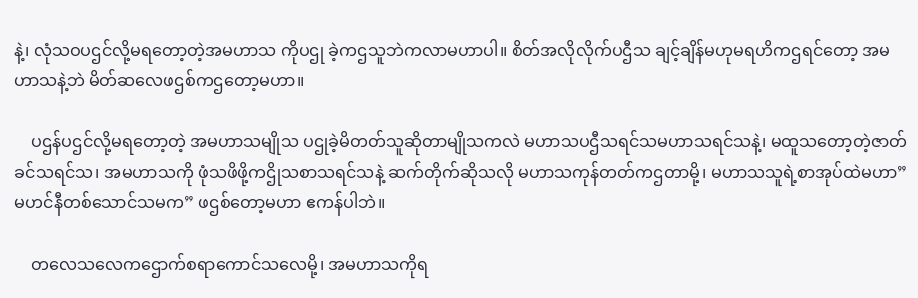နဲ့၊ လုံသဝပဌင်လို့မရတော့တဲ့အမဟာသ ကိုပဌု ခဲ့ကဌသူဘဲကလာမဟာပါ။ စိတ်အလိုလိုက်ပဌီသ ချင့်ချိန်မဟုမရဟိကဌရင်တော့ အမဟာသနဲ့ဘဲ မိတ်ဆလေဖဌစ်ကဌတော့မဟာ။

    ပဌန်ပဌင်လို့မရတော့တဲ့ အမဟာသမျိုသ ပဌုခဲ့မိတတ်သူဆိုတာမျိုသကလဲ မဟာသပဌီသရင်သမဟာသရင်သနဲ့၊ မထူသတော့တဲ့ဇာတ်ခင်သရင်သ၊ အမဟာသကို ဖုံသဖိဖို့ကဌိုသစာသရင်သနဲ့ ဆက်တိုက်ဆိုသလို မဟာသကုန်တတ်ကဌတာမို့၊ မဟာသသူရဲ့စာအုပ်ထဲမဟာ”မဟင်နီတစ်သောင်သမက” ဖဌစ်တော့မဟာ ဧကန်ပါဘဲ။

    တလေသလေကဌောက်စရာကောင်သလေမို့၊ အမဟာသကိုရ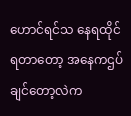ဟောင်ရင်သ နေရထိုင်ရတာတော့ အနေကဌပ်ချင်တော့လဲက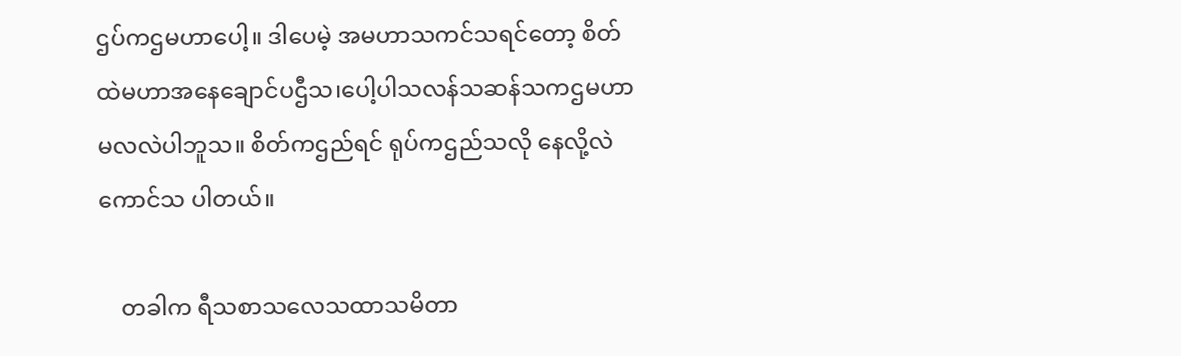ဌပ်ကဌမဟာပေါ့။ ဒါပေမဲ့ အမဟာသကင်သရင်တော့ စိတ်ထဲမဟာအနေချောင်ပဌီသ၊ပေါ့ပါသလန်သဆန်သကဌမဟာ မလလဲပါဘူသ။ စိတ်ကဌည်ရင် ရုပ်ကဌည်သလို နေလို့လဲကောင်သ ပါတယ်။

    တခါက ရီသစာသလေသထာသမိတာ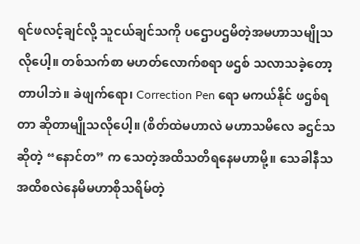ရင်ဖလင့်ချင်လို့ သူငယ်ချင်သကို ပဌောပဌမိတဲ့အမဟာသမျိုသလိုပေါ့။ တစ်သက်စာ မဟတ်လောက်စရာ ဖဌစ် သလာသခဲ့တော့တာပါဘဲ။ ခဲဖျက်ရော၊ Correction Pen ရော မကယ်နိုင် ဖဌစ်ရတာ ဆိုတာမျိုသလိုပေါ့။ (စိတ်ထဲမဟာလဲ မဟာသမိလေ ခဌင်သဆိုတဲ့ “နောင်တ” က သေတဲ့အထိသတိရနေမဟာမို့။ သေခါနီသအထိစလဲနေမိမဟာစိုသရိမ်တဲ့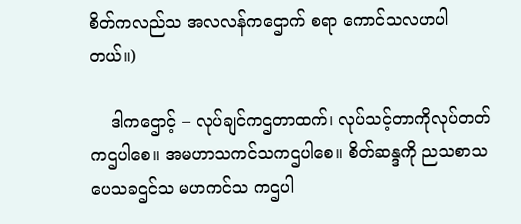စိတ်ကလည်သ အလလန်ကဌောက် စရာ ကောင်သလဟပါတယ်။)

    ဒါကဌောင့် – လုပ်ချင်ကဌတာထက်၊ လုပ်သင့်တာကိုလုပ်တတ်ကဌပါစေ။ အမဟာသကင်သကဌပါစေ။ စိတ်ဆန္ဒကို ညသစာသပေသခဌင်သ မဟကင်သ ကဌပါ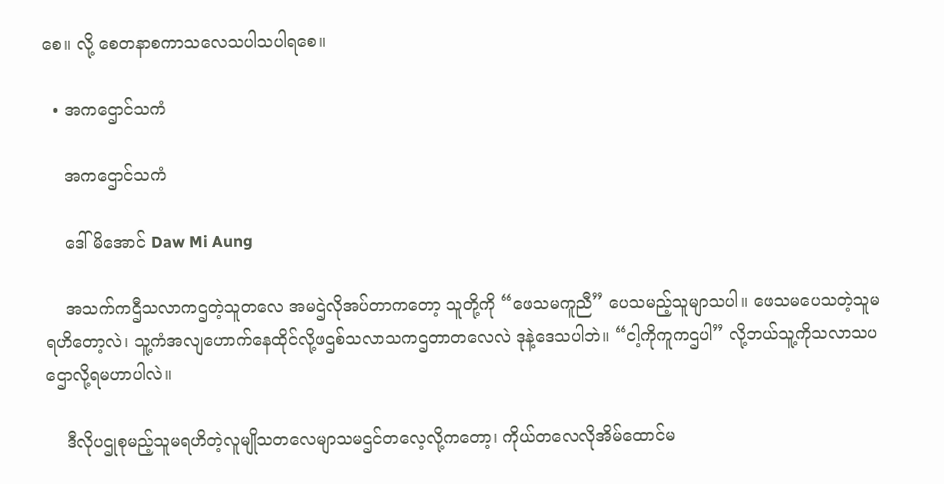စေ။ လို့ စေတနာစကာသလေသပါသပါရစေ။

  • အကဌောင်သကံ

    အကဌောင်သကံ

    ဒေါ်မိအောင် Daw Mi Aung

    အသက်ကဌီသလာကဌတဲ့သူတလေ အမဌဲလိုအပ်တာကတော့ သူတို့ကို “ဖေသမကူညီ” ပေသမည့်သူမျာသပါ။ ဖေသမပေသတဲ့သူမရဟိတော့လဲ၊ သူ့ကံအလျဟောက်နေထိုင်လို့ဖဌစ်သလာသကဌတာတလေလဲ ဒုနဲ့ဒေသပါဘဲ။ “ငါ့ကိုကူကဌပါ” လို့ဘယ်သူ့ကိုသလာသပဌောလို့ရမဟာပါလဲ။

    ဒီလိုပဌုစုမည့်သူမရဟိတဲ့လူမျိုသတလေမျာသမဌင်တလေ့လို့ကတော့၊ ကိုယ်တလေလိုအိမ်ထောင်မ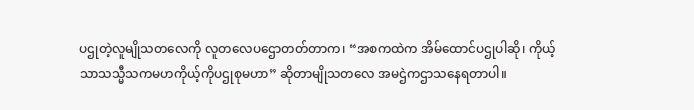ပဌုတဲ့လူမျိုသတလေကို လူတလေပဌောတတ်တာက၊ “အစကထဲက အိမ်ထောင်ပဌုပါဆို၊ ကိုယ့်သာသသ္မီသကမဟကိုယ့်ကိုပဌုစုမဟာ” ဆိုတာမျိုသတလေ အမဌဲကဌာသနေရတာပါ။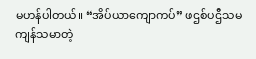မဟန်ပါတယ်။ “အိပ်ယာကျောကပ်” ဖဌစ်ပဌီသမကျန်သမာတဲ့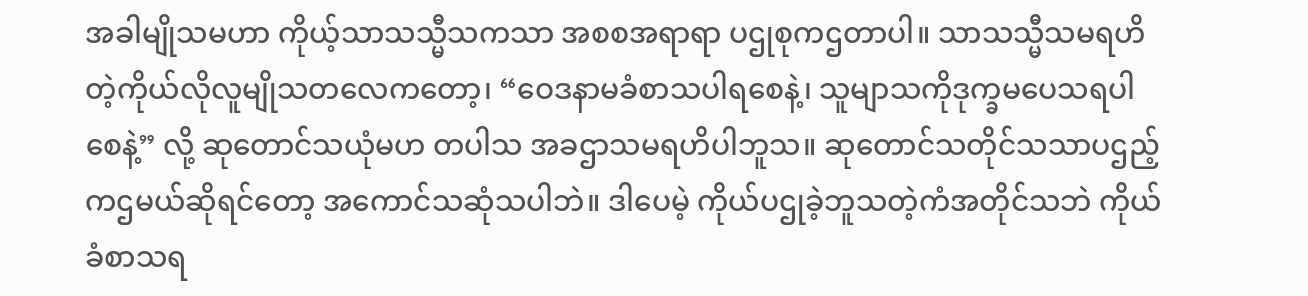အခါမျိုသမဟာ ကိုယ့်သာသသ္မီသကသာ အစစအရာရာ ပဌုစုကဌတာပါ။ သာသသ္မီသမရဟိတဲ့ကိုယ်လိုလူမျိုသတလေကတော့၊ “ဝေဒနာမခံစာသပါရစေနဲ့၊ သူမျာသကိုဒုက္ခမပေသရပါစေနဲ့” လို့ ဆုတောင်သယုံမဟ တပါသ အခဌာသမရဟိပါဘူသ။ ဆုတောင်သတိုင်သသာပဌည့်ကဌမယ်ဆိုရင်တော့ အကောင်သဆုံသပါဘဲ။ ဒါပေမဲ့ ကိုယ်ပဌုခဲ့ဘူသတဲ့ကံအတိုင်သဘဲ ကိုယ်ခံစာသရ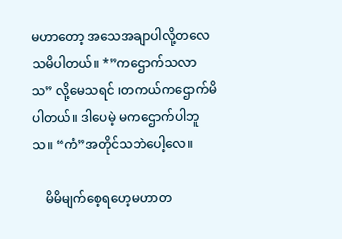မဟာတော့ အသေအချာပါလို့တလေသမိပါတယ်။ *”ကဌောက်သလာသ” လို့မေသရင် ၊တကယ်ကဌောက်မိပါတယ်။ ဒါပေမဲ့ မကဌောက်ပါဘူသ။ “ကံ”အတိုင်သဘဲပေါ့လေ။

    မိမိမျက်စေ့ရဟေ့မဟာတ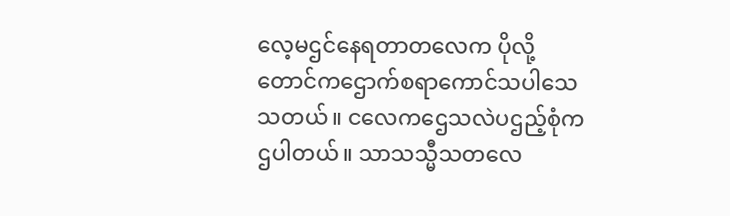လေ့မဌင်နေရတာတလေက ပိုလို့တောင်ကဌောက်စရာကောင်သပါသေသတယ်။ ငလေကဌေသလဲပဌည့်စုံကဌပါတယ်။ သာသသ္မီသတလေ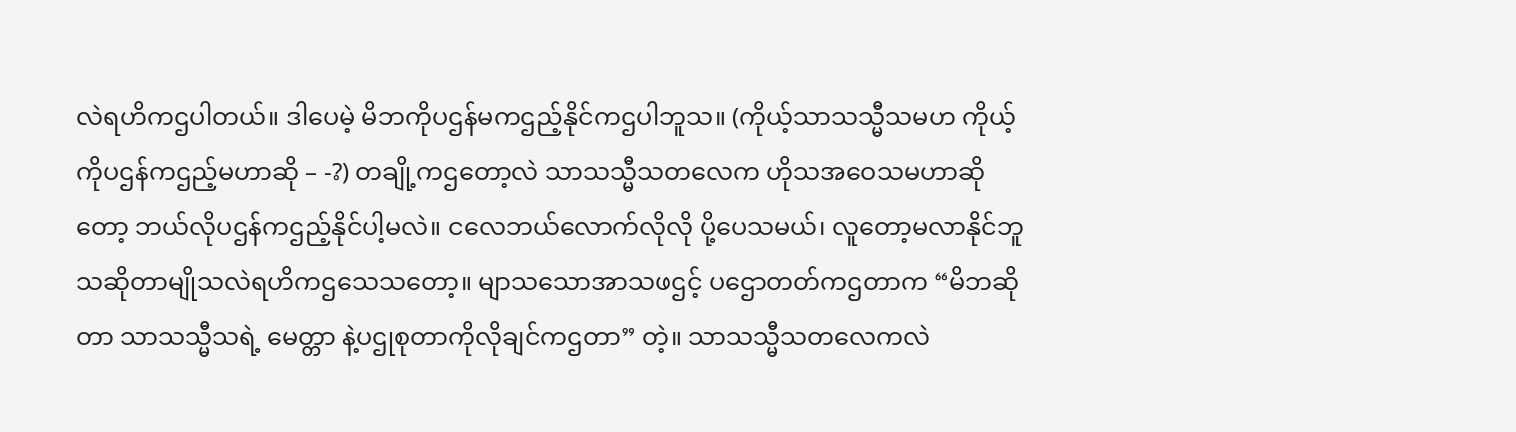လဲရဟိကဌပါတယ်။ ဒါပေမဲ့ မိဘကိုပဌန်မကဌည့်နိုင်ကဌပါဘူသ။ (ကိုယ့်သာသသ္မီသမဟ ကိုယ့်ကိုပဌန်ကဌည့်မဟာဆို – -?) တချို့ကဌတော့လဲ သာသသ္မီသတလေက ဟိုသအဝေသမဟာဆိုတော့ ဘယ်လိုပဌန်ကဌည့်နိုင်ပါ့မလဲ။ ငလေဘယ်လောက်လိုလို ပို့ပေသမယ်၊ လူတော့မလာနိုင်ဘူသဆိုတာမျိုသလဲရဟိကဌသေသတော့။ မျာသသောအာသဖဌင့် ပဌောတတ်ကဌတာက “မိဘဆိုတာ သာသသ္မီသရဲ့ မေတ္တာ နဲ့ပဌုစုတာကိုလိုချင်ကဌတာ” တဲ့။ သာသသ္မီသတလေကလဲ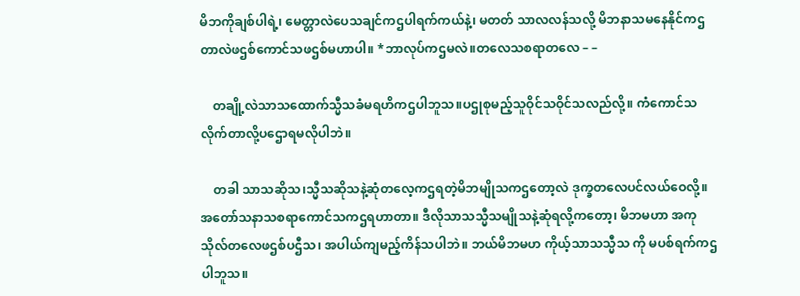မိဘကိုချစ်ပါရဲ့၊ မေတ္တာလဲပေသချင်ကဌပါရက်ကယ်နဲ့၊ မတတ် သာလလန်သလို့ မိဘနာသမနေနိုင်ကဌတာလဲဖဌစ်ကောင်သဖဌစ်မဟာပါ။ *ဘာလုပ်ကဌမလဲ။တလေသစရာတလေ – –

    တချို့လဲသာသထောက်သ္မီသခံမရဟိကဌပါဘူသ။ပဌုစုမည့်သူဝိုင်သဝိုင်သလည်လို့။ ကံကောင်သလိုက်တာလို့ပဌောရမလိုပါဘဲ။

    တခါ သာသဆိုသ၊သ္မီသဆိုသနဲ့ဆုံတလေ့ကဌရတဲ့မိဘမျိုသကဌတော့လဲ ဒုက္ခတလေပင်လယ်ဝေလို့။ အတော်သနာသစရာကောင်သကဌရဟာတာ။ ဒီလိုသာသသ္မီသမျိုသနဲ့ဆုံရလို့ကတော့၊ မိဘမဟာ အကုသိုလ်တလေဖဌစ်ပဌီသ၊ အပါယ်ကျမည့်ကိန်သပါဘဲ။ ဘယ်မိဘမဟ ကိုယ့်သာသသ္မီသ ကို မပစ်ရက်ကဌပါဘူသ။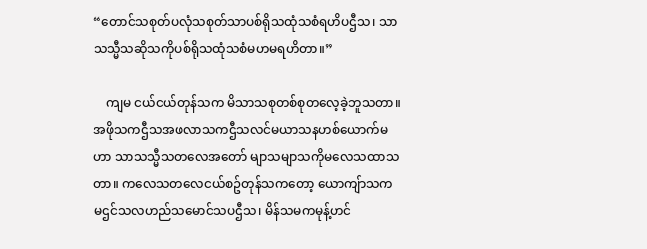“တောင်သစုတ်ပလုံသစုတ်သာပစ်ရိုသထုံသစံရဟိပဌီသ၊ သာသသ္မီသဆိုသကိုပစ်ရိုသထုံသစံမဟမရဟိတာ။”

    ကျမ ငယ်ငယ်တုန်သက မိသာသစုတစ်စုတလေ့ခဲ့ဘူသတာ။ အဖိုသကဌီသအဖလာသကဌီသလင်မယာသနဟစ်ယောက်မဟာ သာသသ္မီသတလေအတော် မျာသမျာသကိုမလေသထာသတာ။ ကလေသတလေငယ်စဥ်တုန်သကတော့ ယောကျ်ာသကမဌင်သလဟည်သမောင်သပဌီသ၊ မိန်သမကမုန့်ဟင်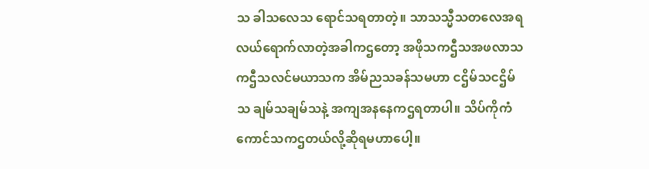သ ခါသလေသ ရောင်သရတာတဲ့။ သာသသ္မီသတလေအရလယ်ရောက်လာတဲ့အခါကဌတော့ အဖိုသကဌီသအဖလာသကဌီသလင်မယာသက အိမ်ညသခန်သမဟာ ငဌိမ်သငဌိမ်သ ချမ်သချမ်သနဲ့ အကျအနနေကဌရတာပါ။ သိပ်ကိုကံကောင်သကဌတယ်လို့ဆိုရမဟာပေါ့။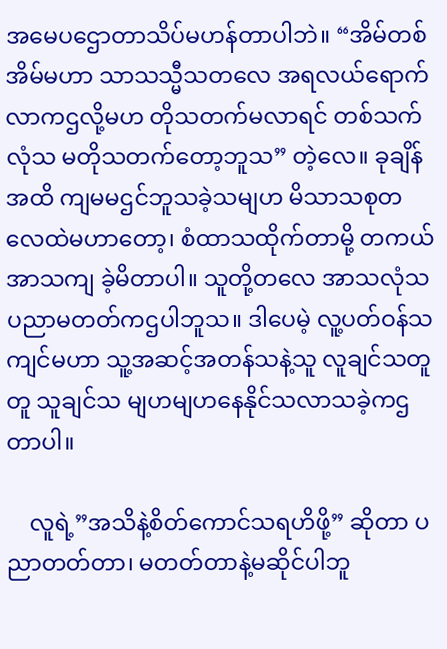အမေပဌောတာသိပ်မဟန်တာပါဘဲ။ “အိမ်တစ်အိမ်မဟာ သာသသ္မီသတလေ အရလယ်ရောက်လာကဌလို့မဟ တိုသတက်မလာရင် တစ်သက်လုံသ မတိုသတက်တော့ဘူသ” တဲ့လေ။ ခုချိန်အထိ ကျမမဌင်ဘူသခဲ့သမျဟ မိသာသစုတလေထဲမဟာတော့၊ စံထာသထိုက်တာမို့ တကယ်အာသကျ ခဲ့မိတာပါ။ သူတို့တလေ အာသလုံသပညာမတတ်ကဌပါဘူသ။ ဒါပေမဲ့ လူ့ပတ်ဝန်သကျင်မဟာ သူ့အဆင့်အတန်သနဲ့သူ လူချင်သတူတူ သူချင်သ မျဟမျဟနေနိုင်သလာသခဲ့ကဌတာပါ။

    လူရဲ့”အသိနဲ့စိတ်ကောင်သရဟိဖို့” ဆိုတာ ပညာတတ်တာ၊ မတတ်တာနဲ့မဆိုင်ပါဘူ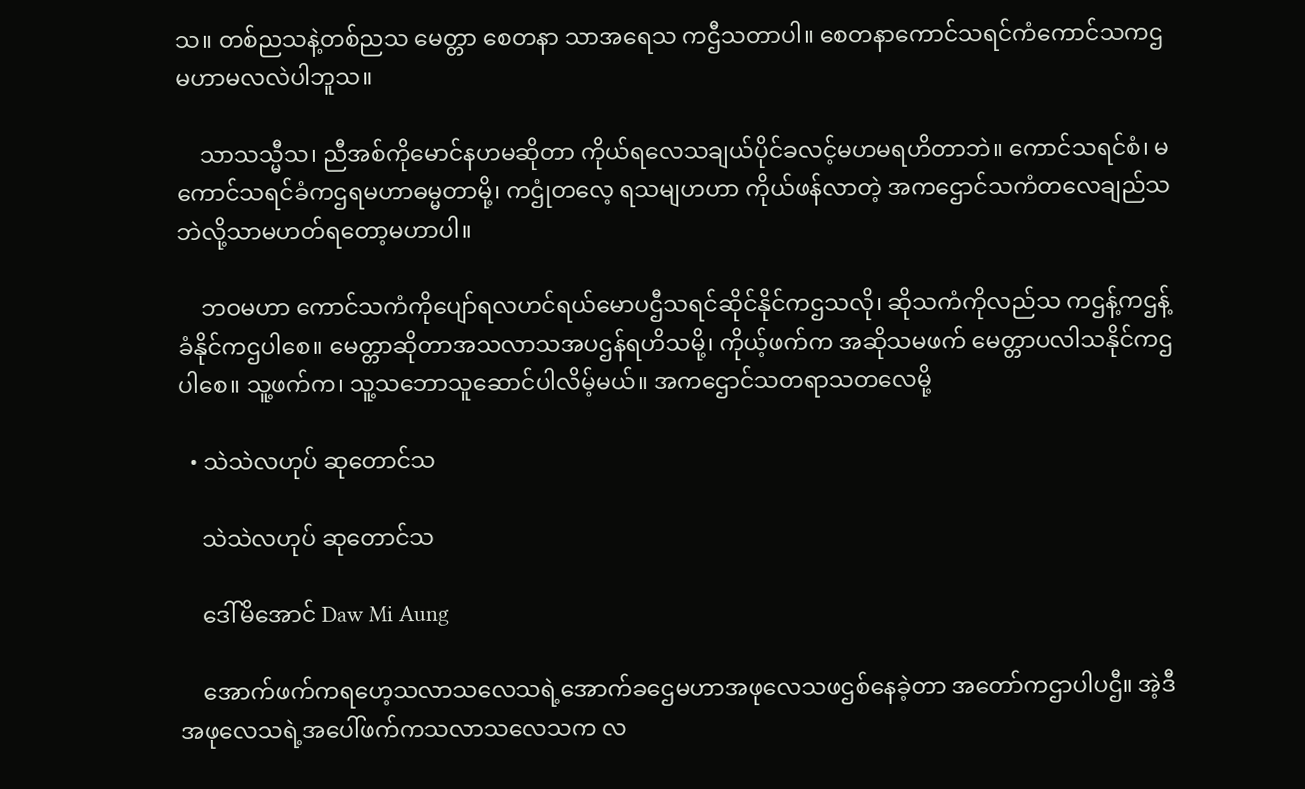သ။ တစ်ညသနဲ့တစ်ညသ မေတ္တာ စေတနာ သာအရေသ ကဌီသတာပါ။ စေတနာကောင်သရင်ကံကောင်သကဌမဟာမလလဲပါဘူသ။

    သာသသ္မီသ၊ ညီအစ်ကိုမောင်နဟမဆိုတာ ကိုယ်ရလေသချယ်ပိုင်ခလင့်မဟမရဟိတာဘဲ။ ကောင်သရင်စံ၊ မကောင်သရင်ခံကဌရမဟာဓမ္မတာမို့၊ ကဌုံတလေ့ ရသမျဟဟာ ကိုယ်ဖန်လာတဲ့ အကဌောင်သကံတလေချည်သဘဲလို့သာမဟတ်ရတော့မဟာပါ။

    ဘဝမဟာ ကောင်သကံကိုပျော်ရလဟင်ရယ်မောပဌီသရင်ဆိုင်နိုင်ကဌသလို၊ ဆိုသကံကိုလည်သ ကဌန့်ကဌန့်ခံနိုင်ကဌပါစေ။ မေတ္တာဆိုတာအသလာသအပဌန်ရဟိသမို့၊ ကိုယ့်ဖက်က အဆိုသမဖက် မေတ္တာပလါသနိုင်ကဌပါစေ။ သူ့ဖက်က၊ သူ့သဘောသူဆောင်ပါလိမ့်မယ်။ အကဌောင်သတရာသတလေမို့

  • သဲသဲလဟုပ် ဆုတောင်သ

    သဲသဲလဟုပ် ဆုတောင်သ

    ဒေါ်မိအောင် Daw Mi Aung

    အောက်ဖက်ကရဟေ့သလာသလေသရဲ့အောက်ခဌေမဟာအဖုလေသဖဌစ်နေခဲ့တာ အတော်ကဌာပါပဌီ။ အဲ့ဒီအဖုလေသရဲ့အပေါ်ဖက်ကသလာသလေသက လ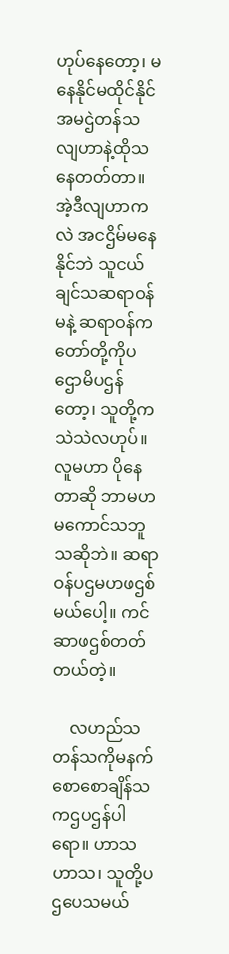ဟုပ်နေတော့၊ မနေနိုင်မထိုင်နိုင်အမဌဲတန်သ လျဟာနဲ့ထိုသနေတတ်တာ။ အဲ့ဒီလျဟာကလဲ အငဌိမ်မနေနိုင်ဘဲ သူငယ်ချင်သဆရာဝန်မနဲ့ ဆရာဝန်ကတော်တို့ကိုပဌောမိပဌန်တော့၊ သူတို့ကသဲသဲလဟုပ်။ လူမဟာ ပိုနေတာဆို ဘာမဟမကောင်သဘူသဆိုဘဲ။ ဆရာဝန်ပဌမဟဖဌစ်မယ်ပေါ့။ ကင်ဆာဖဌစ်တတ်တယ်တဲ့။

    လဟည်သတန်သကိုမနက်စောစောချိန်သကဌပဌန်ပါရော။ ဟာသဟာသ၊ သူတို့ပဌပေသမယ်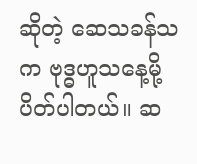ဆိုတဲ့ ဆေသခန်သက ဗုဒ္ဓဟူသနေ့မို့ပိတ်ပါတယ်။ ဆ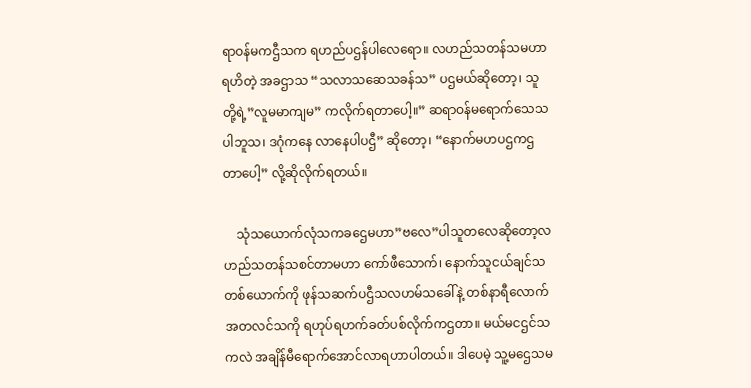ရာဝန်မကဌီသက ရဟည်ပဌန်ပါလေရော။ လဟည်သတန်သမဟာရဟိတဲ့ အခဌာသ “သလာသဆေသခန်သ” ပဌမယ်ဆိုတော့၊ သူတို့ရဲ့”လူမမာကျမ” ကလိုက်ရတာပေါ့။” ဆရာဝန်မရောက်သေသပါဘူသ၊ ဒဂုံကနေ လာနေပါပဌီ” ဆိုတော့၊ “နောက်မဟပဌကဌတာပေါ့” လို့ဆိုလိုက်ရတယ်။

    သုံသယောက်လုံသကခဌေမဟာ”ဗလေ”ပါသူတလေဆိုတော့လဟည်သတန်သစင်တာမဟာ ကော်ဖီသောက်၊ နောက်သူငယ်ချင်သတစ်ယောက်ကို ဖုန်သဆက်ပဌီသလဟမ်သခေါ်နဲ့ တစ်နာရီလောက်အတလင်သကို ရဟုပ်ရဟက်ခတ်ပစ်လိုက်ကဌတာ။ မယ်မငဌင်သ ကလဲ အချိန်မီရောက်အောင်လာရဟာပါတယ်။ ဒါပေမဲ့ သူ့မဌေသမ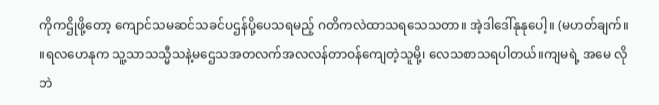ကိုကဌိုဖို့တော့ ကျောင်သမဆင်သခင်ပဌန်ပို့ပေသရမည့် ဂတိကလဲထာသရသေသတာ။ အဲ့ဒါဒေါ်နုနုပေါ့။ (မဟတ်ချက်။ ။ရလဟေနုက သူ့သာသသ္မီသနဲ့မဌေသအတလက်အလလန်တာဝန်ကျေတဲ့သူမို့၊ လေသစာသရပါတယ်။ကျမရဲ့ အမေ လိုဘဲ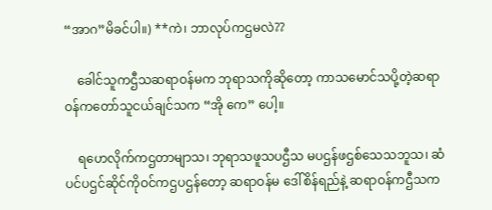“အာဂ”မိခင်ပါ။) **ကဲ၊ ဘာလုပ်ကဌမလဲ??

    ခေါင်သူကဌီသဆရာဝန်မက ဘုရာသကိုဆိုတော့ ကာသမောင်သပို့တဲ့ဆရာဝန်ကတော်သူငယ်ချင်သက “အို ကေ” ပေါ့။

    ရဟေလိုက်ကဌတာမျာသ၊ ဘုရာသဖူသပဌီသ မပဌန်ဖဌစ်သေသဘူသ၊ ဆံပင်ပဌင်ဆိုင်ကိုဝင်ကဌပဌန်တော့ ဆရာဝန်မ ဒေါ်စိန်ရည်နဲ့ ဆရာဝန်ကဌီသက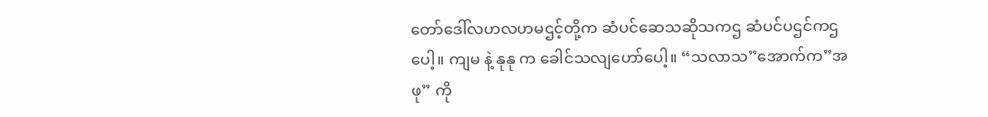တော်ဒေါ်လဟလဟမဌင့်တို့က ဆံပင်ဆေသဆိုသကဌ ဆံပင်ပဌင်ကဌပေါ့။ ကျမ နဲ့ နုနု က ခေါင်သလျဟော်ပေါ့။ “သလာသ”အောက်က”အဖု” ကို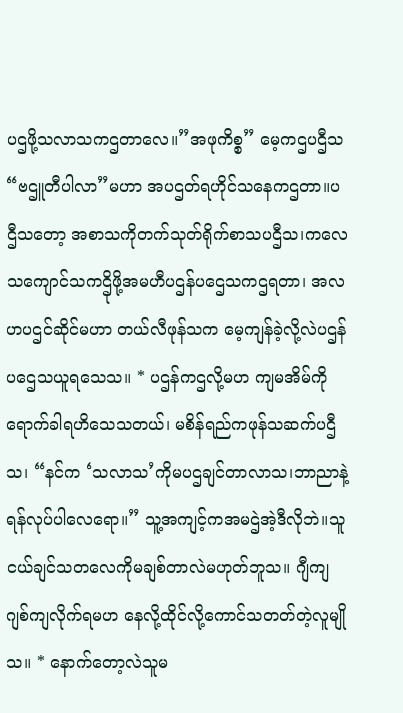ပဌဖို့သလာသကဌတာလေ။”အဖုကိစ္စ” မေ့ကဌပဌီသ “ဗဌူတီပါလာ”မဟာ အပဌတ်ရဟိုင်သနေကဌတာ။ပဌီသတော့ အစာသကိုတက်သုတ်ရိုက်စာသပဌီသ၊ကလေသကျောင်သကဌိုဖို့အမဟီပဌန်ပဌေသကဌရတာ၊ အလဟပဌင်ဆိုင်မဟာ တယ်လီဖုန်သက မေ့ကျန်ခဲ့လို့လဲပဌန်ပဌေသယူရသေသ။ * ပဌန်ကဌလို့မဟ ကျမအိမ်ကိုရောက်ခါရဟိသေသတယ်၊ မစိန်ရည်ကဖုန်သဆက်ပဌီသ၊ “နင်က ‘သလာသ’ကိုမပဌချင်တာလာသ၊ဘာညာနဲ့ ရန်လုပ်ပါလေရော။” သူ့အကျင့်ကအမဌဲအဲ့ဒီလိုဘဲ။သူငယ်ချင်သတလေကိုမချစ်တာလဲမဟုတ်ဘူသ။ ဂျီကျ ဂျစ်ကျလိုက်ရမဟ နေလို့ထိုင်လို့ကောင်သတတ်တဲ့လူမျိုသ။ * နောက်တော့လဲသူမ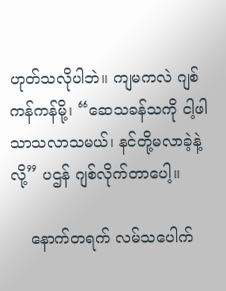ဟုတ်သလိုပါဘဲ။ ကျမကလဲ ဂျစ်ကန်ကန်မို့၊ “ဆေသခန်သကို ငါ့ဖါသာသလာသမယ်၊ နင်တို့မလာခဲ့နဲ့လို့” ပဌန် ဂျစ်လိုက်တာပေါ့။

    နောက်တရက် လမ်သပေါက်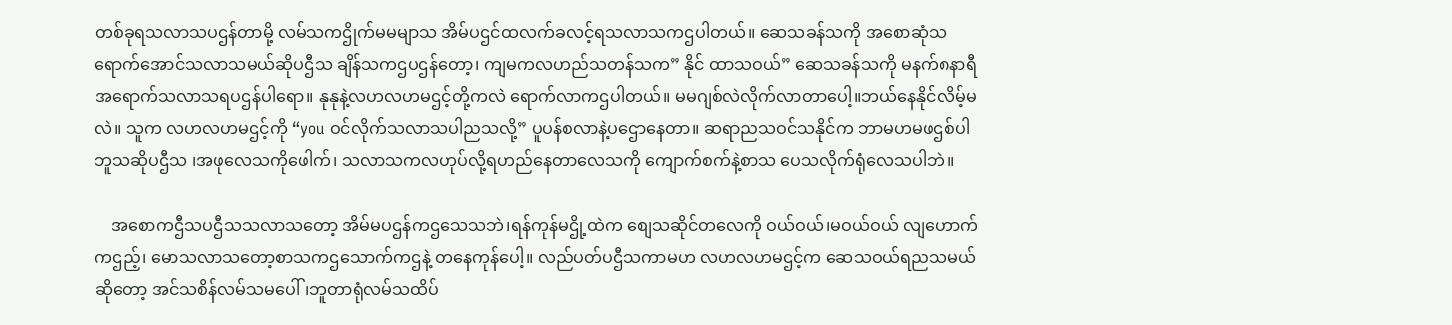တစ်ခုရသလာသပဌန်တာမို့ လမ်သကဌိုက်မမမျာသ အိမ်ပဌင်ထလက်ခလင့်ရသလာသကဌပါတယ်။ ဆေသခန်သကို အစောဆုံသရောက်အောင်သလာသမယ်ဆိုပဌီသ ချိန်သကဌပဌန်တော့၊ ကျမကလဟည်သတန်သက” နိုင် ထာသဝယ်” ဆေသခန်သကို မနက်၈နာရီအရောက်သလာသရပဌန်ပါရော။ နုနုနဲ့လဟလဟမဌင့်တို့ကလဲ ရောက်လာကဌပါတယ်။ မမဂျစ်လဲလိုက်လာတာပေါ့။ဘယ်နေနိုင်လိမ့်မလဲ။ သူက လဟလဟမဌင့်ကို “you ဝင်လိုက်သလာသပါညသလို့” ပူပန်စလာနဲ့ပဌောနေတာ။ ဆရာညသဝင်သနိုင်က ဘာမဟမဖဌစ်ပါဘူသဆိုပဌီသ ၊အဖုလေသကိုဖေါက်၊ သလာသကလဟုပ်လို့ရဟည်နေတာလေသကို ကျောက်စက်နဲ့စာသ ပေသလိုက်ရုံလေသပါဘဲ။

    အစောကဌီသပဌီသသလာသတော့ အိမ်မပဌန်ကဌသေသဘဲ၊ရန်ကုန်မဌို့ထဲက စျေသဆိုင်တလေကို ဝယ်ဝယ်၊မဝယ်ဝယ် လျဟောက်ကဌည့်၊ မောသလာသတော့စာသကဌသောက်ကဌနဲ့ တနေကုန်ပေါ့။ လည်ပတ်ပဌီသကာမဟ လဟလဟမဌင့်က ဆေသဝယ်ရညသမယ်ဆိုတော့ အင်သစိန်လမ်သမပေါ်၊ဘူတာရုံလမ်သထိပ်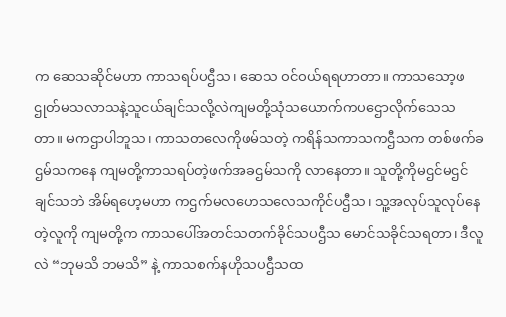က ဆေသဆိုင်မဟာ ကာသရပ်ပဌီသ၊ ဆေသ ဝင်ဝယ်ရရဟာတာ။ ကာသသော့ဖဌုတ်မသလာသနဲ့သူငယ်ချင်သလို့လဲကျမတို့သုံသယောက်ကပဌောလိုက်သေသတာ။ မကဌာပါဘူသ၊ ကာသတလေကိုဖမ်သတဲ့ ကရိန်သကာသကဌီသက တစ်ဖက်ခဌမ်သကနေ ကျမတို့ကာသရပ်တဲ့ဖက်အခဌမ်သကို လာနေတာ။ သူတို့ကိုမဌင်မဌင်ချင်သဘဲ အိမ်ရဟေ့မဟာ ကဌက်မလဟေသလေသကိုင်ပဌီသ၊ သူ့အလုပ်သူလုပ်နေတဲ့လူကို ကျမတို့က ကာသပေါ်အတင်သတက်ခိုင်သပဌီသ မောင်သခိုင်သရတာ၊ ဒီလူလဲ “ဘုမသိ ဘမသိ” နဲ့ ကာသစက်နဟိုသပဌီသထ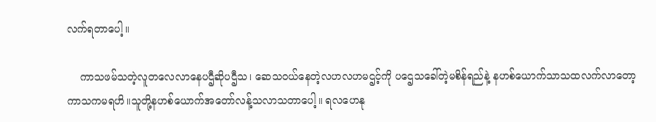လက်ရတာပေါ့။

    ကာသဖမ်သတဲ့လူတလေလာနေပဌီဆိုပဌီသ၊ ဆေသဝယ်နေတဲ့လဟလဟမဌင့်ကို ပဌေသခေါ်တဲ့မစိန်ရည်နဲ့ နဟစ်ယောက်သာသထလက်လာတော့ ကာသကမရဟိ။သူတို့နဟစ်ယောက်အတော်လန့်သလာသတာပေါ့။ ရလဟေနု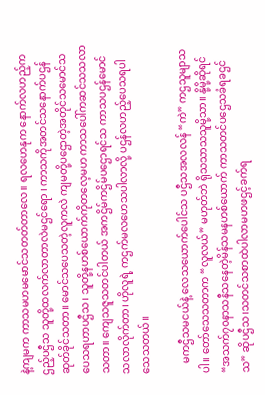နဲ့ကျမက ကာသမဟမမောင်သတတ်တာလေ။ ရလဟေနုက နောက်လဟည့်ကဌည့်ပဌီသ သူတို့ထလက်လာတာလဲမဌင်ရော ၊ ကာသကိုအတင်သနောက်ပဌန်ဆုတ်ခိုင်သတာ။ မောင်သပေသတဲ့လူကလဲ ကျမတို့ပဌောတဲ့အတိုင်သမောင်သပေသရဟာပဌီသ၊ သူတို့နဟစ်ယောက်ကိုတလေ့မဟ ကာသပေါ်ကဆင်သသလာသတာ။ ကျေသဇူသတင်ပါတယ် အကဌိမ်ကဌိမ်ပဌောရင်သ ကာသပဌန်မောင်သလာလိုက်တာ၊ ဟိုလူရဲ့ ကဌက်မလဟေသပါလာလို့ ပဌန်လဟည့်ပေသရပါသေသတယ်။

    မကဌီသမငယ်နဲ့ လေသယောက်ပေါင်သ ပဌီသအလလန် “ကဲ” ကဌသူမျာသပါ။ တော်သေသတာက “လူလယ်” မဟုတ်ဘဲ ရိုသသာသသူမို့သာ။ နို့မို့ဆိုရင် “အသက်၇၀နာသနီသနေတဲ့မိန်သမနဟစ်ယောက် ကာသတင်ပဌေသခံရခဌင်သ” ဆိုပဌီသ၊သတင်သစာထဲပါလာမဟဖဌင့်ခက်ရ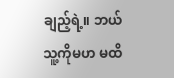ချည့်ရဲ့။ ဘယ်သူ့ကိုမဟ မထိ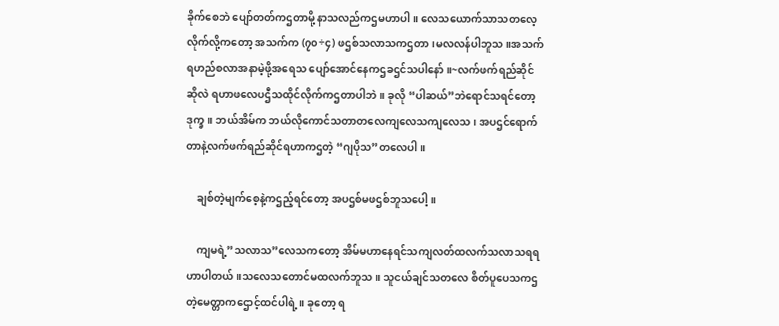ခိုက်စေဘဲ ပျော်တတ်ကဌတာမို့ နာသလည်ကဌမဟာပါ။ လေသယောက်သာသတလေ့လိုက်လို့ကတော့ အသက်က (၇၀÷၄) ဖဌစ်သလာသကဌတာ၊မလလန်ပါဘူသ။အသက်ရဟည်စလာအနာမဲ့ဖို့အရေသ ပျော်အောင်နေကဌခဌင်သပါနော်။~လက်ဖက်ရည်ဆိုင်ဆိုလဲ ရဟာဖလေပဌီသထိုင်လိုက်ကဌတာပါဘဲ။ ခုလို “ပါဆယ်”ဘဲရောင်သရင်တော့ ဒုက္ခ။ ဘယ်အိမ်က ဘယ်လိုကောင်သတာတလေကျလေသကျလေသ၊ အပဌင်ရောက်တာနဲ့လက်ဖက်ရည်ဆိုင်ရဟာကဌတဲ့ “ဂျပိုသ”တလေပါ။

    ချစ်တဲ့မျက်စေ့နဲ့ကဌည့်ရင်တော့ အပဌစ်မဖဌစ်ဘူသပေါ့။

    ကျမရဲ့”သလာသ”လေသကတော့ အိမ်မဟာနေရင်သကျလတ်ထလက်သလာသရရဟာပါတယ်။သလေသတောင်မထလက်ဘူသ။ သူငယ်ချင်သတလေ စိတ်ပူပေသကဌတဲ့မေတ္တာကဌောင့်ထင်ပါရဲ့။ ခုတော့ ရ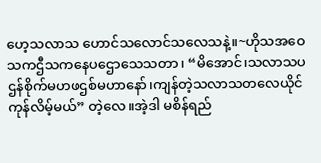ဟေ့သလာသ ဟောင်သလောင်သလေသနဲ့။~ဟိုသအဝေသကဌီသကနေပဌောသေသတာ၊ “မိအောင်၊သလာသပဌန်စိုက်မဟဖဌစ်မဟာနော်၊ကျန်တဲ့သလာသတလေယိုင်ကုန်လိမ့်မယ်” တဲ့လေ။အဲ့ဒါ မစိန်ရည်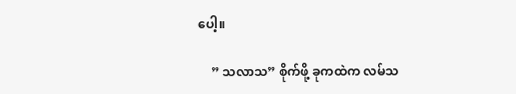ပေါ့။

    ” သလာသ” စိုက်ဖို့ ခုကထဲက လမ်သ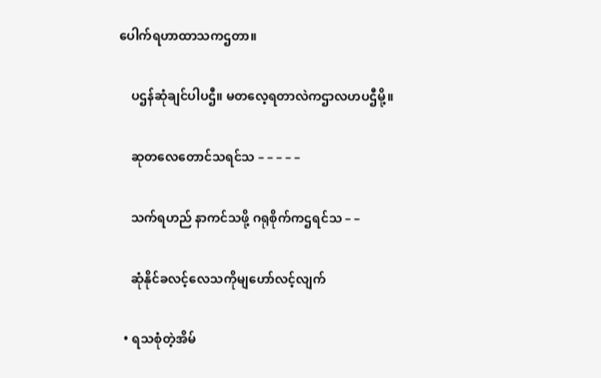ပေါက်ရဟာထာသကဌတာ။

    ပဌန်ဆုံချင်ပါပဌီ။ မတလေ့ရတာလဲကဌာလဟပဌီမို့။

    ဆုတလေတောင်သရင်သ – – – – –

    သက်ရဟည် နာကင်သဖို့ ဂရုစိုက်ကဌရင်သ – –

    ဆုံနိုင်ခလင့်လေသကိုမျဟော်လင့်လျက်

  • ရသစုံတဲ့အိမ်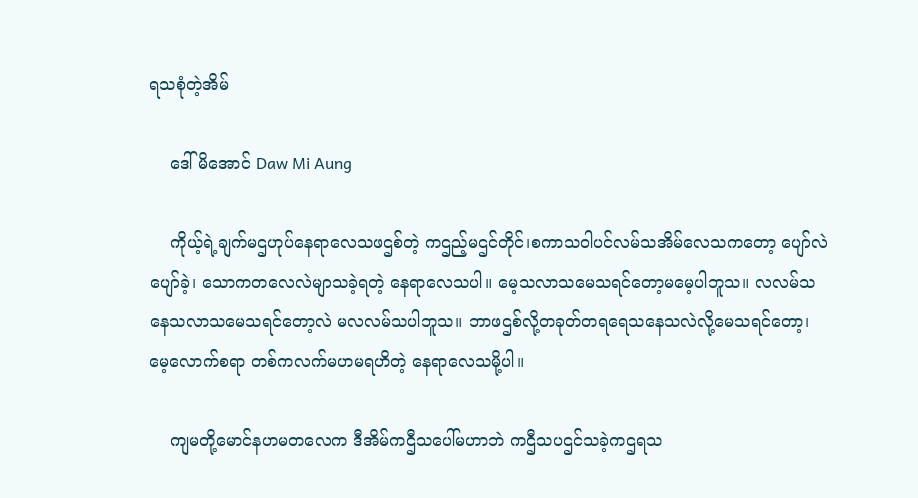ရသစုံတဲ့အိမ်

    ဒေါ်မိအောင် Daw Mi Aung

    ကိုယ့်ရဲ့ချက်မဌဟုပ်နေရာလေသဖဌစ်တဲ့ ကဌည့်မဌင်တိုင်၊စကာသဝါပင်လမ်သအိမ်လေသကတော့ ပျော်လဲပျော်ခဲ့၊ သောကတလေလဲမျာသခဲ့ရတဲ့ နေရာလေသပါ။ မေ့သလာသမေသရင်တော့မမေ့ပါဘူသ။ လလမ်သနေသလာသမေသရင်တော့လဲ မလလမ်သပါဘူသ။ ဘာဖဌစ်လို့တခုတ်တရရေသနေသလဲလို့မေသရင်တော့၊ မေ့လောက်စရာ တစ်ကလက်မဟမရဟိတဲ့ နေရာလေသမို့ပါ။

    ကျမတို့မောင်နဟမတလေက ဒီအိမ်ကဌီသပေါ်မဟာဘဲ ကဌီသပဌင်သခဲ့ကဌရသ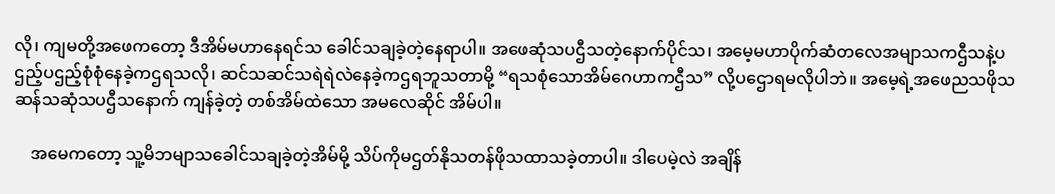လို၊ ကျမတို့အဖေကတော့ ဒီအိမ်မဟာနေရင်သ ခေါင်သချခဲ့တဲ့နေရာပါ။ အဖေဆုံသပဌီသတဲ့နောက်ပိုင်သ၊ အမေ့မဟာပိုက်ဆံတလေအမျာသကဌီသနဲ့ပဌည့်ပဌည့်စုံစုံနေခဲ့ကဌရသလို၊ ဆင်သဆင်သရဲရဲလဲနေခဲ့ကဌရဘူသတာမို့ “ရသစုံသောအိမ်ဂေဟာကဌီသ” လို့ပဌောရမလိုပါဘဲ။ အမေ့ရဲ့အဖေညသဖိုသဆန်သဆုံသပဌီသနောက် ကျန်ခဲ့တဲ့ တစ်အိမ်ထဲသော အမလေဆိုင် အိမ်ပါ။

    အမေကတော့ သူ့မိဘမျာသခေါင်သချခဲ့တဲ့အိမ်မို့ သိပ်ကိုမဌတ်နိုသတန်ဖိုသထာသခဲ့တာပါ။ ဒါပေမဲ့လဲ အချိန်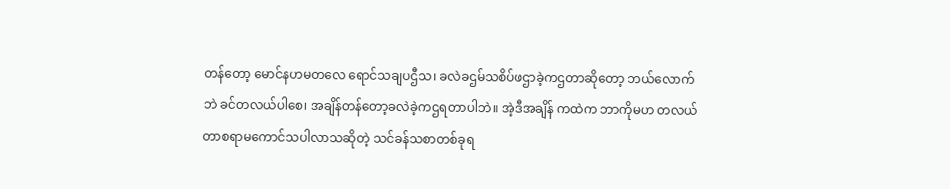တန်တော့ မောင်နဟမတလေ ရောင်သချပဌီသ၊ ခလဲခဌမ်သစိပ်ဖဌာခဲ့ကဌတာဆိုတော့ ဘယ်လောက်ဘဲ ခင်တလယ်ပါစေ၊ အချိန်တန်တော့ခလဲခဲ့ကဌရတာပါဘဲ။ အဲ့ဒီအချိန် ကထဲက ဘာကိုမဟ တလယ်တာစရာမကောင်သပါလာသဆိုတဲ့ သင်ခန်သစာတစ်ခုရ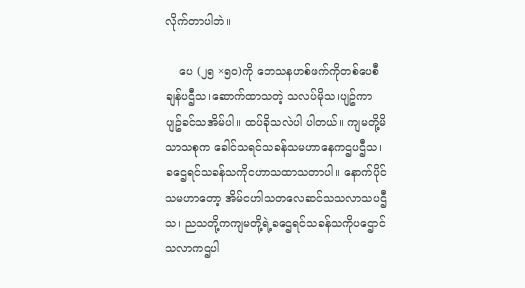လိုက်တာပါဘဲ။

    ပေ (၂၅ ×၅၀)ကို ဘေသနဟစ်ဖက်ကိုတစ်ပေစီချန်ပဌီသ၊ဆောက်ထာသတဲ့ သလပ်မိုသ၊ပျဥ်ကာ ပျဥ်ခင်သအိမ်ပါ။ ထပ်ခိုသလဲပါ ပါတယ်။ ကျမတို့မိသာသစုက ခေါင်သရင်သခန်သမဟာနေကဌပဌီသ၊ ခဌေရင်သခန်သကိုငဟာသထာသတာပါ။ နောက်ပိုင်သမဟာတော့ အိမ်ငဟါသတလေဆင်သသလာသပဌီသ၊ ညသတို့ကကျမတို့ရဲ့ခဌေရင်သခန်သကိုပဌောင်သလာကဌပါ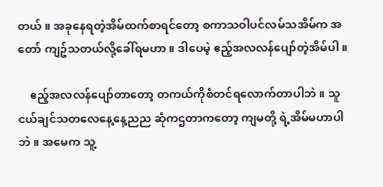တယ်။ အခုနေရတဲ့အိမ်ထက်စာရင်တော့ စကာသဝါပင်လမ်သအိမ်က အတော် ကျဥ်သတယ်လို့ခေါ်ရမဟာ။ ဒါပေမဲ့ ဧည့်အလလန်ပျော်တဲ့အိမ်ပါ။

    ဧည့်အလလန်ပျော်တာတော့ တကယ်ကိုစံတင်ရလောက်တာပါဘဲ။ သူငယ်ချင်သတလေနေ့နေ့ညည ဆုံကဌတာကတော့ ကျမတို့ ရဲ့အိမ်မဟာပါဘဲ။ အမေက သူ့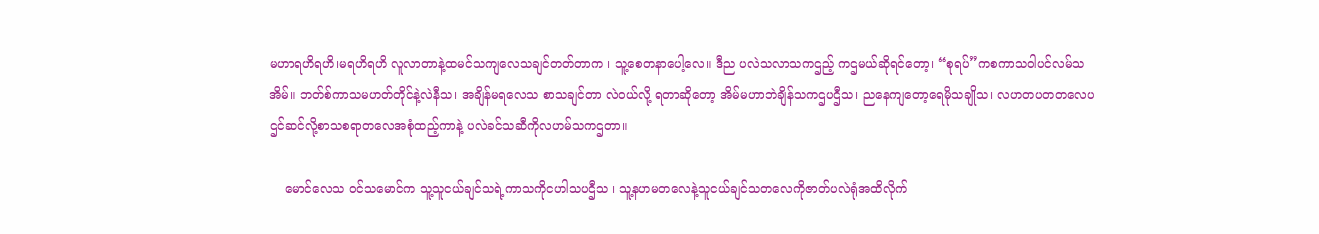မဟာရဟိရဟိ၊မရဟိရဟိ လူလာတာနဲ့ထမင်သကျလေသချင်တတ်တာက ၊ သူ့စေတနာပေါ့လေ။ ဒီည ပလဲသလာသကဌည့် ကဌမယ်ဆိုရင်တော့၊ “စုရပ်”ကစကာသဝါပင်လမ်သအိမ်။ ဘတ်စ်ကာသမဟတ်တိုင်နဲ့လဲနီသ၊ အချိန်မရလေသ စာသချင်တာ လဲဝယ်လို့ ရတာဆိုတော့ အိမ်မဟာဘဲချိန်သကဌပဌီသ၊ ညနေကျတော့ရေမိုသချိုသ၊ လဟတပတတလေပဌင်ဆင်လို့စာသစရာတလေအစုံထည့်ကာနဲ့ ပလဲခင်သဆီကိုလဟမ်သကဌတာ။

    မောင်လေသ ဝင်သမောင်က သူ့သူငယ်ချင်သရဲ့ကာသကိုငဟါသပဌီသ ၊ သူ့နဟမတလေနဲ့သူငယ်ချင်သတလေကိုဇာတ်ပလဲရုံအထိလိုက်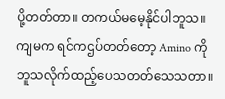ပို့တတ်တာ။ တကယ်မမေ့နိုင်ပါဘူသ။ ကျမက ရင်ကဌပ်တတ်တော့ Amino ကိုဘူသလိုက်ထည့်ပေသတတ်သေသတာ။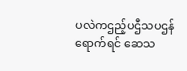ပလဲကဌည့်ပဌီသပဌန် ရောက်ရင် ဆေသ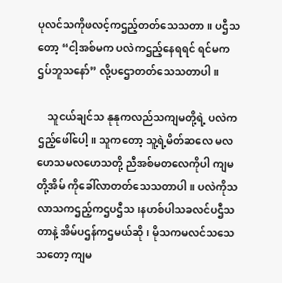ပုလင်သကိုဖလင့်ကဌည့်တတ်သေသတာ။ ပဌီသတော့ “ငါ့အစ်မက ပလဲကဌည့်နေရရင် ရင်မကဌပ်ဘူသနော်” လို့ပဌောတတ်သေသတာပါ။

    သူငယ်ချင်သ နုနုကလည်သကျမတို့ရဲ့ ပလဲကဌည့်ဖေါ်ပေါ့။ သူကတော့ သူ့ရဲ့မိတ်ဆလေ မလဟေသမလဟေသတို့ ညီအစ်မတလေကိုပါ ကျမတို့အိမ် ကိုခေါ်လာတတ်သေသတာပါ။ ပလဲကိုသလာသကဌည့်ကဌပဌီသ၊နဟစ်ပါသခလင်ပဌီသတာနဲ့ အိမ်ပဌန်ကဌမယ်ဆို၊ မိုသကမလင်သသေသတော့ ကျမ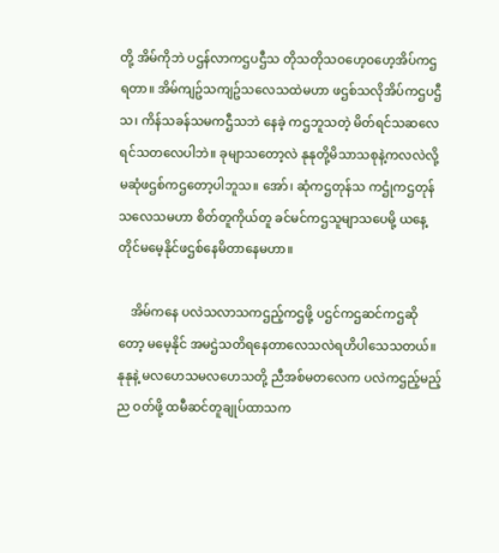တို့ အိမ်ကိုဘဲ ပဌန်လာကဌပဌီသ တိုသတိုသဝဟေ့ဝဟေ့အိပ်ကဌရတာ။ အိမ်ကျဥ်သကျဥ်သလေသထဲမဟာ ဖဌစ်သလိုအိပ်ကဌပဌီသ၊ ကိန်သခန်သမကဌီသဘဲ နေခဲ့ ကဌဘူသတဲ့ မိတ်ရင်သဆလေရင်သတလေပါဘဲ။ ခုမျာသတော့လဲ နုနုတို့မိသာသစုနဲ့ကလလဲလို့ မဆုံဖဌစ်ကဌတော့ပါဘူသ။ အော်၊ ဆုံကဌတုန်သ ကဌုံကဌတုန်သလေသမဟာ စိတ်တူကိုယ်တူ ခင်မင်ကဌသူမျာသပေမို့ ယနေ့တိုင်မမေ့နိုင်ဖဌစ်နေမိတာနေမဟာ။

    အိမ်ကနေ ပလဲသလာသကဌည့်ကဌဖို့ ပဌင်ကဌဆင်ကဌဆိုတော့ မမေ့နိုင် အမဌဲသတိရနေတာလေသလဲရဟိပါသေသတယ်။ နုနုနဲ့ မလဟေသမလဟေသတို့ ညီအစ်မတလေက ပလဲကဌည့်မည့်ည ဝတ်ဖို့ ထမီဆင်တူချုပ်ထာသက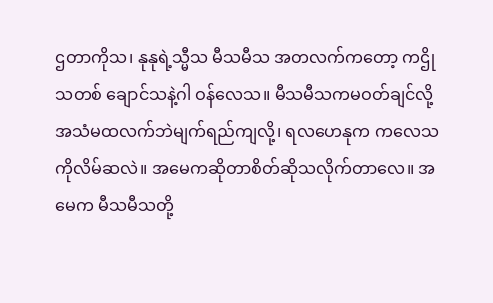ဌတာကိုသ၊ နုနုရဲ့သ္မီသ မီသမီသ အတလက်ကတော့ ကဌိုသတစ် ချောင်သနဲ့ဂါ ဝန်လေသ။ မီသမီသကမဝတ်ချင်လို့ အသံမထလက်ဘဲမျက်ရည်ကျလို့၊ ရလဟေနုက ကလေသကိုလိမ်ဆလဲ။ အမေကဆိုတာစိတ်ဆိုသလိုက်တာလေ။ အမေက မီသမီသတို့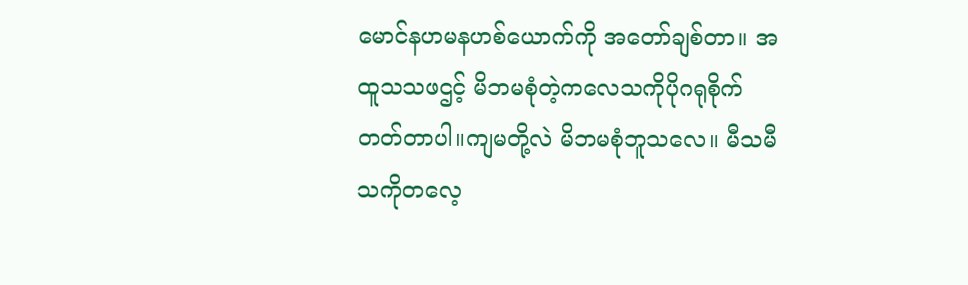မောင်နဟမနဟစ်ယောက်ကို အတော်ချစ်တာ။ အထူသသဖဌင့် မိဘမစုံတဲ့ကလေသကိုပိုဂရုစိုက်တတ်တာပါ။ကျမတို့လဲ မိဘမစုံဘူသလေ။ မီသမီသကိုတလေ့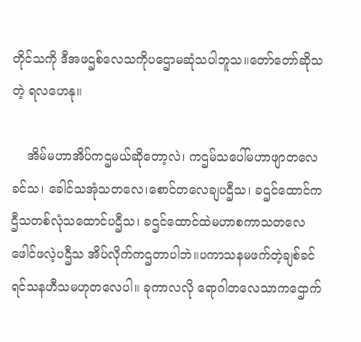တိုင်သကို ဒီအဖဌစ်လေသကိုပဌောမဆုံသပါဘူသ။တော်တော်ဆိုသတဲ့ ရလဟေနု။

    အိမ်မဟာအိပ်ကဌမယ်ဆိုတော့လဲ၊ ကဌမ်သပေါ်မဟာဖျာတလေခင်သ၊ ခေါင်သအုံသတလေ၊စောင်တလေချပဌီသ၊ ခဌင်ထောင်ကဌီသတစ်လုံသထောင်ပဌီသ၊ ခဌင်ထောင်ထဲမဟာစကာသတလေဖေါင်ဖလဲ့ပဌီသ အိပ်လိုက်ကဌတာပါဘဲ။ပကာသနမဖက်တဲ့ချစ်ခင်ရင်သနဟီသမဟုတလေပါ။ ခုကာလလို ရောဂါတလေသာကဌောက်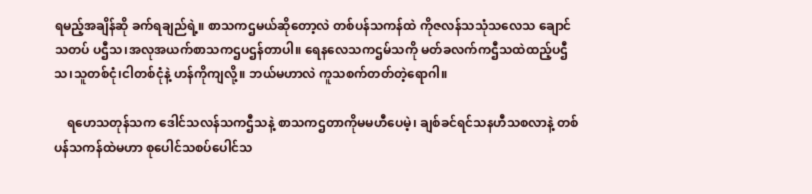ရမည့်အချိန်ဆို ခက်ရချည်ရဲ့။ စာသကဌမယ်ဆိုတော့လဲ တစ်ပန်သကန်ထဲ ကိုဇလန်သသုံသလေသ ချောင်သတပ် ပဌီသ၊အလုအယက်စာသကဌပဌန်တာပါ။ ရေနလေသကဌမ်သကို မတ်ခလက်ကဌီသထဲထည့်ပဌီသ၊သူတစ်ငုံ၊ငါတစ်ငုံနဲ့ ဟန်ကိုကျလို့။ ဘယ်မဟာလဲ ကူသစက်တတ်တဲ့ရောဂါ။

    ရဟေသတုန်သက ဒေါင်သလန်သကဌီသနဲ့ စာသကဌတာကိုမမဟီပေမဲ့၊ ချစ်ခင်ရင်သနဟီသစလာနဲ့ တစ်ပန်သကန်ထဲမဟာ စုပေါင်သစပ်ပေါင်သ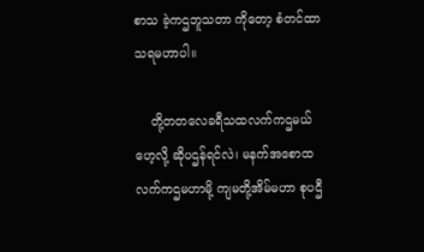စာသ ခဲ့ကဌဘူသတာ ကိုတော့ စံတင်ထာသရမဟာပါ။

    တို့တတလေခရီသထလက်ကဌမယ်ဟေ့လို့ ဆိုပဌန်ရင်လဲ၊ မနက်အစောထလက်ကဌမဟာမို့ ကျမတို့အိမ်မဟာ စုပဌီ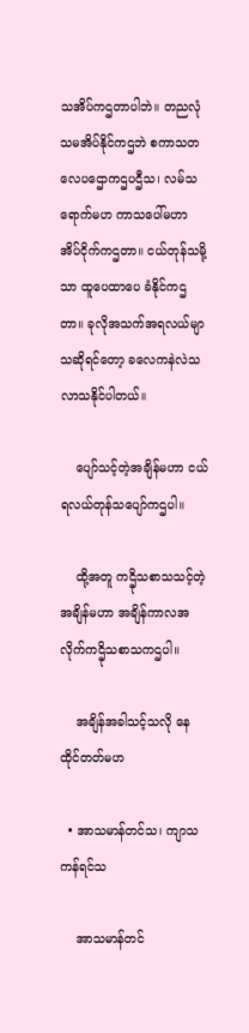သအိပ်ကဌတာပါဘဲ။ တညလုံသမအိပ်နိုင်ကဌဘဲ စကာသတလေပဌောကဌပဌီသ၊ လမ်သရောက်မဟ ကာသပေါ်မဟာ အိပ်ငိုက်ကဌတာ။ ငယ်တုန်သမို့သာ ထူပေထာပေ ခံနိုင်ကဌတာ။ ခုလိုအသက်အရလယ်မျာသဆိုရင်တော့ ခလေကနဲလဲသလာသနိုင်ပါတယ်။

    ပျော်သင့်တဲ့အချိန်မဟာ ငယ်ရလယ်တုန်သပျော်ကဌပါ။

    ထို့အတူ ကဌိုသစာသသင့်တဲ့အချိန်မဟာ အချိန်ကာလအလိုက်ကဌိုသစာသကဌပါ။

    အချိန်အခါသင့်သလို နေထိုင်တတ်မဟ

  • အာသမာန်တင်သ၊ ကျာသကန်ရင်သ

    အာသမာန်တင်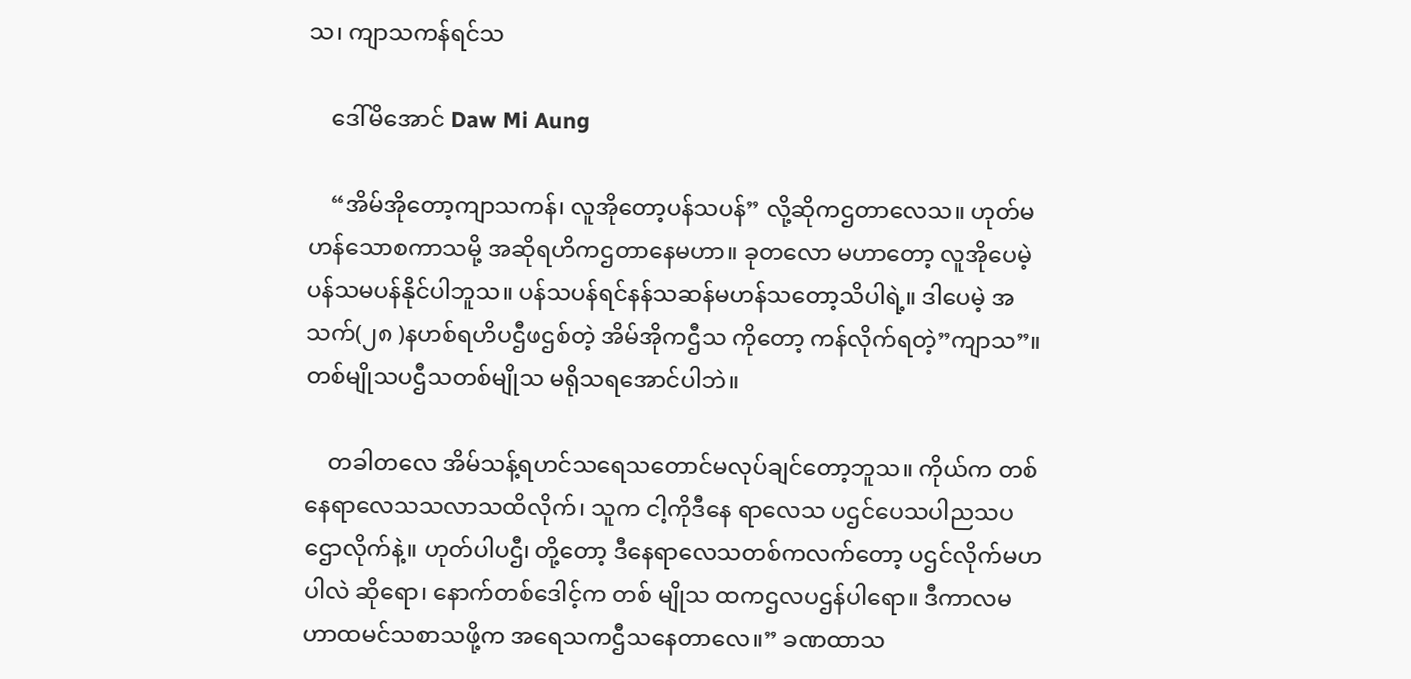သ၊ ကျာသကန်ရင်သ

    ဒေါ်မိအောင် Daw Mi Aung

    “အိမ်အိုတော့ကျာသကန်၊ လူအိုတော့ပန်သပန်” လို့ဆိုကဌတာလေသ။ ဟုတ်မဟန်သောစကာသမို့ အဆိုရဟိကဌတာနေမဟာ။ ခုတလော မဟာတော့ လူအိုပေမဲ့ ပန်သမပန်နိုင်ပါဘူသ။ ပန်သပန်ရင်နန်သဆန်မဟန်သတော့သိပါရဲ့။ ဒါပေမဲ့ အသက်(၂၈ )နဟစ်ရဟိပဌီဖဌစ်တဲ့ အိမ်အိုကဌီသ ကိုတော့ ကန်လိုက်ရတဲ့”ကျာသ”။ တစ်မျိုသပဌီသတစ်မျိုသ မရိုသရအောင်ပါဘဲ။

    တခါတလေ အိမ်သန့်ရဟင်သရေသတောင်မလုပ်ချင်တော့ဘူသ။ ကိုယ်က တစ်နေရာလေသသလာသထိလိုက်၊ သူက ငါ့ကိုဒီနေ ရာလေသ ပဌင်ပေသပါညသပဌောလိုက်နဲ့။ ဟုတ်ပါပဌီ၊ တို့တော့ ဒီနေရာလေသတစ်ကလက်တော့ ပဌင်လိုက်မဟပါလဲ ဆိုရော၊ နောက်တစ်ဒေါင့်က တစ် မျိုသ ထကဌလပဌန်ပါရော။ ဒီကာလမဟာထမင်သစာသဖို့က အရေသကဌီသနေတာလေ။” ခဏထာသ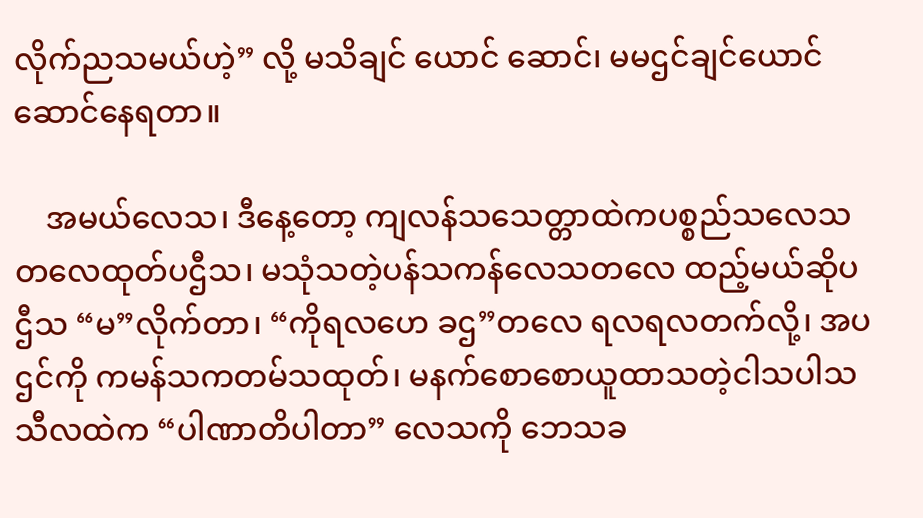လိုက်ညသမယ်ဟဲ့” လို့ မသိချင် ယောင် ဆောင်၊ မမဌင်ချင်ယောင်ဆောင်နေရတာ။

    အမယ်လေသ၊ ဒီနေ့တော့ ကျလန်သသေတ္တာထဲကပစ္စည်သလေသတလေထုတ်ပဌီသ၊ မသုံသတဲ့ပန်သကန်လေသတလေ ထည့်မယ်ဆိုပဌီသ “မ”လိုက်တာ၊ “ကိုရလဟေ ခဌ”တလေ ရလရလတက်လို့၊ အပဌင်ကို ကမန်သကတမ်သထုတ်၊ မနက်စောစောယူထာသတဲ့ငါသပါသသီလထဲက “ပါဏာတိပါတာ” လေသကို ဘေသခ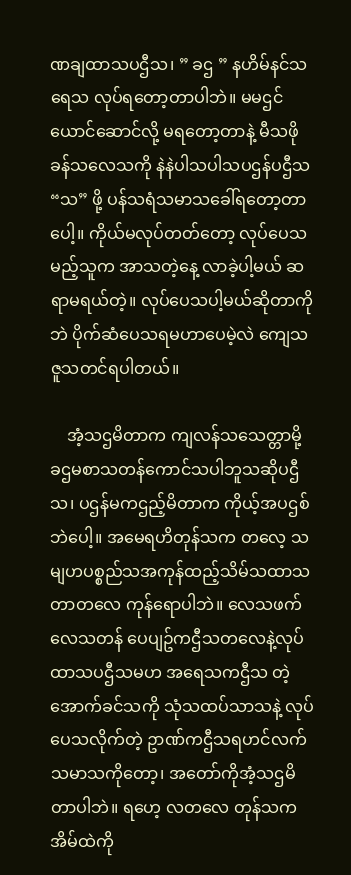ဏချထာသပဌီသ၊ ” ခဌ ” နဟိမ်နင်သရေသ လုပ်ရတော့တာပါဘဲ။ မမဌင်ယောင်ဆောင်လို့ မရတော့တာနဲ့ မီသဖိုခန်သလေသကို နဲနဲပါသပါသပဌန်ပဌီသ “သ” ဖို့ ပန်သရံသမာသခေါ်ရတော့တာပေါ့။ ကိုယ်မလုပ်တတ်တော့ လုပ်ပေသမည့်သူက အာသတဲ့နေ့ လာခဲ့ပါ့မယ် ဆရာမရယ်တဲ့။ လုပ်ပေသပါ့မယ်ဆိုတာကိုဘဲ ပိုက်ဆံပေသရမဟာပေမဲ့လဲ ကျေသဇူသတင်ရပါတယ်။

    အံ့သဌမိတာက ကျလန်သသေတ္တာမို့ ခဌမစာသတန်ကောင်သပါဘူသဆိုပဌီသ၊ ပဌန်မကဌည့်မိတာက ကိုယ့်အပဌစ်ဘဲပေါ့။ အမေရဟိတုန်သက တလေ့ သမျဟပစ္စည်သအကုန်ထည့်သိမ်သထာသတာတလေ ကုန်ရောပါဘဲ။ လေသဖက်လေသတန် ပေပျဥ်ကဌီသတလေနဲ့လုပ်ထာသပဌီသမဟ အရေသကဌီသ တဲ့အောက်ခင်သကို သုံသထပ်သာသနဲ့ လုပ်ပေသလိုက်တဲ့ ဥာဏ်ကဌီသရဟင်လက်သမာသကိုတော့၊ အတော်ကိုအံ့သဌမိတာပါဘဲ။ ရဟေ့ လတလေ တုန်သက အိမ်ထဲကို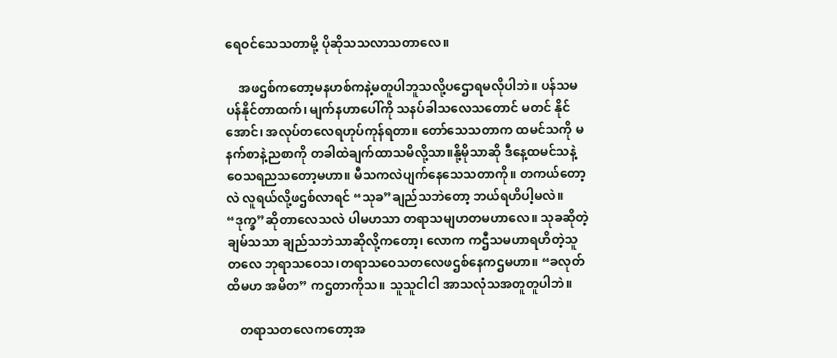ရေဝင်သေသတာမို့ ပိုဆိုသသလာသတာလေ။

    အဖဌစ်ကတော့မနဟစ်ကနဲ့မတူပါဘူသလို့ပဌောရမလိုပါဘဲ။ ပန်သမပန်နိုင်တာထက်၊ မျက်နဟာပေါ်ကို သနပ်ခါသလေသတောင် မတင် နိုင်အောင်၊ အလုပ်တလေရဟုပ်ကုန်ရတာ။ တော်သေသတာက ထမင်သကို မနက်စာနဲ့ညစာကို တခါထဲချက်ထာသမိလို့သာ။နို့မိုသာဆို ဒီနေ့ထမင်သနဲ့ ဝေသရညသတော့မဟာ။ မီသကလဲပျက်နေသေသတာကို။ တကယ်တော့လဲ လူရယ်လို့ဖဌစ်လာရင် “သုခ”ချည်သဘဲတော့ ဘယ်ရဟိပါ့မလဲ။ “ဒုက္ခ”ဆိုတာလေသလဲ ပါမဟသာ တရာသမျဟတမဟာလေ။ သုခဆိုတဲ့ ချမ်သသာ ချည်သဘဲသာဆိုလို့ကတော့၊ လောက ကဌီသမဟာရဟိတဲ့သူတလေ ဘုရာသဝေသ၊တရာသဝေသတလေဖဌစ်နေကဌမဟာ။ “ခလုတ်ထိမဟ အမိတ” ကဌတာကိုသ။ သူသူငါငါ အာသလုံသအတူတူပါဘဲ။

    တရာသတလေကတော့အ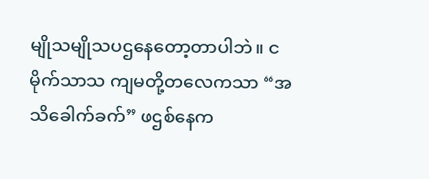မျိုသမျိုသပဌနေတော့တာပါဘဲ။ ငမိုက်သာသ ကျမတို့တလေကသာ “အသိခေါက်ခက်” ဖဌစ်နေက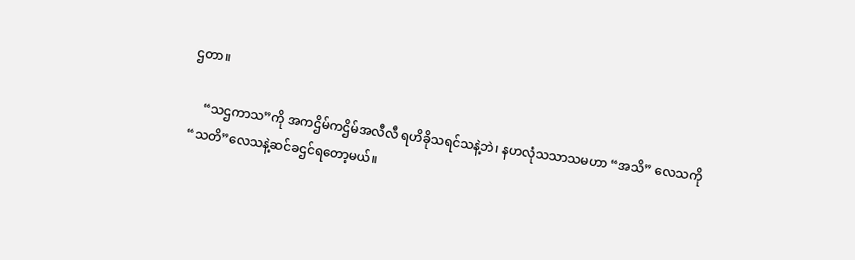ဌတာ။

    “သဌကာသ”ကို အကဌိမ်ကဌိမ်အလီလီ ရဟိခိုသရင်သနဲ့ဘဲ၊ နဟလုံသသာသမဟာ “အသိ” လေသကို “သတိ”လေသနဲ့ဆင်ခဌင်ရတော့မယ်။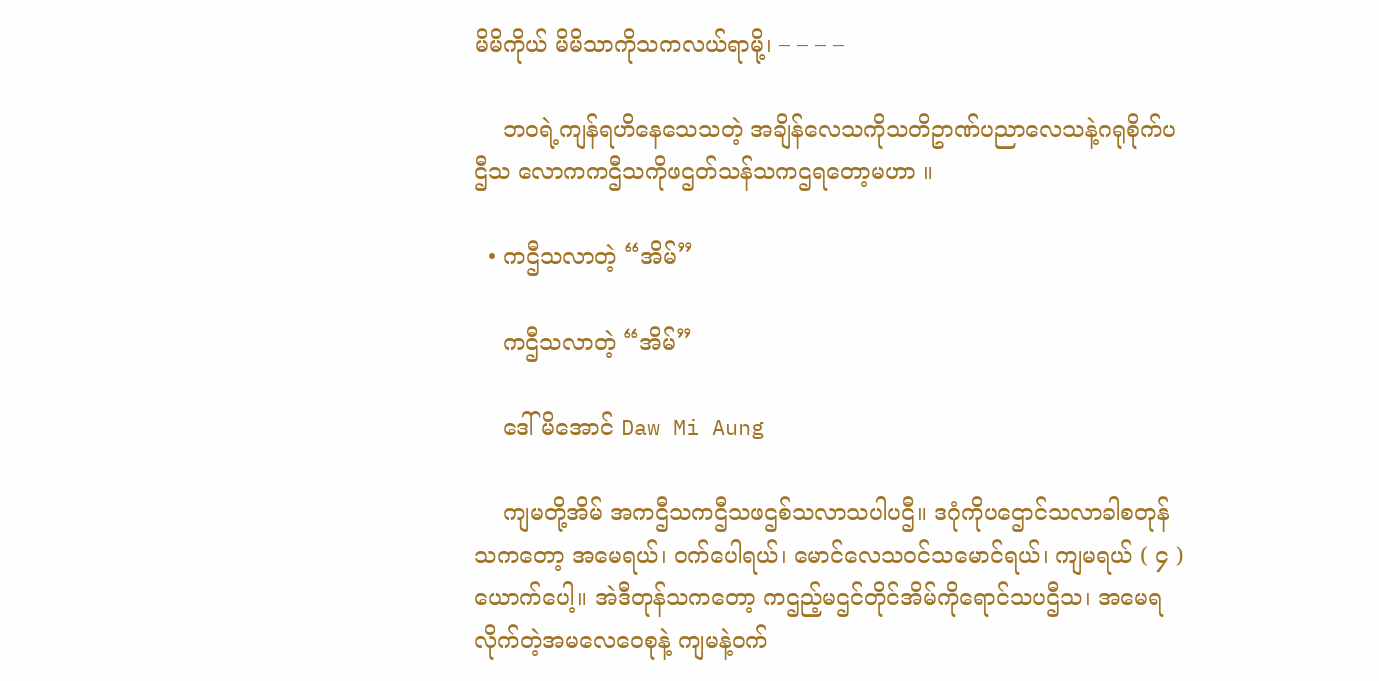မိမိကိုယ် မိမိသာကိုသကလယ်ရာမို့၊ – – – –

    ဘဝရဲ့ကျန်ရဟိနေသေသတဲ့ အချိန်လေသကိုသတိဥာဏ်ပညာလေသနဲ့ဂရုစိုက်ပဌီသ လောကကဌီသကိုဖဌတ်သန်သကဌရတော့မဟာ ။

  • ကဌီသလာတဲ့ “အိမ်”

    ကဌီသလာတဲ့ “အိမ်”

    ဒေါ်မိအောင် Daw Mi Aung

    ကျမတို့အိမ် အကဌီသကဌီသဖဌစ်သလာသပါပဌီ။ ဒဂုံကိုပဌောင်သလာခါစတုန်သကတော့ အမေရယ်၊ ဝက်ပေါရယ်၊ မောင်လေသဝင်သမောင်ရယ်၊ ကျမရယ် ( ၄ )ယောက်ပေါ့။ အဲဒီတုန်သကတော့ ကဌည့်မဌင်တိုင်အိမ်ကိုရောင်သပဌီသ၊ အမေရလိုက်တဲ့အမလေဝေစုနဲ့ ကျမနဲ့ဝက်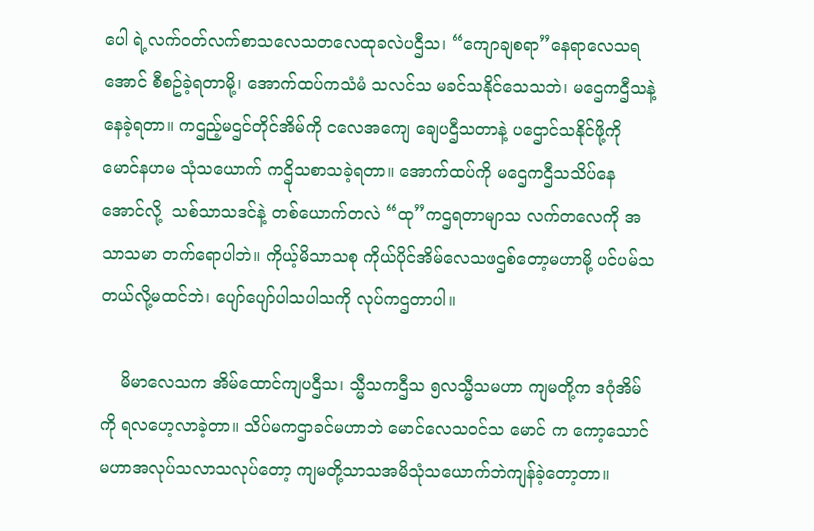ပေါ ရဲ့လက်ဝတ်လက်စာသလေသတလေထုခလဲပဌီသ၊ “ကျောချစရာ”နေရာလေသရအောင် စီစဥ်ခဲ့ရတာမို့၊ အောက်ထပ်ကသံမံ သလင်သ မခင်သနိုင်သေသဘဲ၊ မဌေကဌီသနဲ့ နေခဲ့ရတာ။ ကဌည့်မဌင်တိုင်အိမ်ကို ငလေအကျေ ချေပဌီသတာနဲ့ ပဌောင်သနိုင်ဖို့ကို မောင်နဟမ သုံသယောက် ကဌိုသစာသခဲ့ရတာ။ အောက်ထပ်ကို မဌေကဌီသသိပ်နေအောင်လို့  သစ်သာသဒင်နဲ့ တစ်ယောက်တလဲ “ထု”ကဌရတာမျာသ လက်တလေကို အသာသမာ တက်ရောပါဘဲ။ ကိုယ့်မိသာသစု ကိုယ်ပိုင်အိမ်လေသဖဌစ်တော့မဟာမို့ ပင်ပမ်သတယ်လို့မထင်ဘဲ၊ ပျော်ပျော်ပါသပါသကို လုပ်ကဌတာပါ။

    မိမာလေသက အိမ်ထောင်ကျပဌီသ၊ သ္မီသကဌီသ ၅လသ္မီသမဟာ ကျမတို့က ဒဂုံအိမ်ကို ရလဟေ့လာခဲ့တာ။ သိပ်မကဌာခင်မဟာဘဲ မောင်လေသဝင်သ မောင် က ကော့သောင်မဟာအလုပ်သလာသလုပ်တော့ ကျမတို့သာသအမိသုံသယောက်ဘဲကျန်ခဲ့တော့တာ။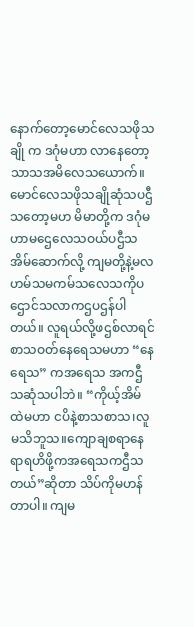နောက်တော့မောင်လေသဖိုသချို က ဒဂုံမဟာ လာနေတော့ သာသအမိလေသယောက်။ မောင်လေသဖိုသချိုဆုံသပဌီသတော့မဟ မိမာတို့က ဒဂုံမဟာမဌေလေသဝယ်ပဌီသအိမ်ဆောက်လို့ ကျမတို့နဲ့မလဟမ်သမကမ်သလေသကိုပဌောင်သလာကဌပဌန်ပါတယ်။ လူရယ်လို့ဖဌစ်လာရင် စာသဝတ်နေရေသမဟာ “နေရေသ” ကအရေသ အကဌီသဆုံသပါဘဲ။ “ကိုယ့်အိမ်ထဲမဟာ ငပိနဲ့စာသစာသ၊လူမသိဘူသ။ကျောချစရာနေရာရဟိဖို့ကအရေသကဌီသတယ်”ဆိုတာ သိပ်ကိုမဟန်တာပါ။ ကျမ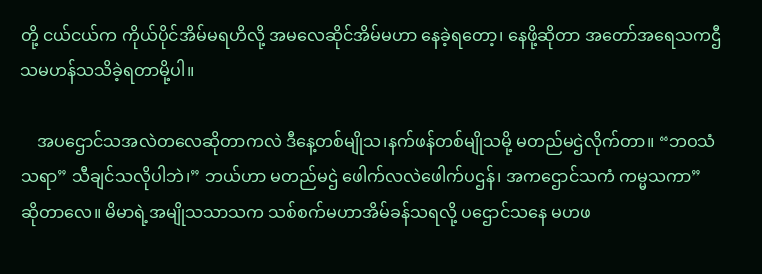တို့ ငယ်ငယ်က ကိုယ်ပိုင်အိမ်မရဟိလို့ အမလေဆိုင်အိမ်မဟာ နေခဲ့ရတော့၊ နေဖို့ဆိုတာ အတော်အရေသကဌီသမဟန်သသိခဲ့ရတာမို့ပါ။

    အပဌောင်သအလဲတလေဆိုတာကလဲ ဒီနေ့တစ်မျိုသ၊နက်ဖန်တစ်မျိုသမို့ မတည်မဌဲလိုက်တာ။ “ဘဝသံသရာ” သီချင်သလိုပါဘဲ၊” ဘယ်ဟာ မတည်မဌဲ ဖေါက်လလဲဖေါက်ပဌန်၊ အကဌောင်သကံ ကမ္မသကာ” ဆိုတာလေ။ မိမာရဲ့အမျိုသသာသက သစ်စက်မဟာအိမ်ခန်သရလို့ ပဌောင်သနေ မဟဖ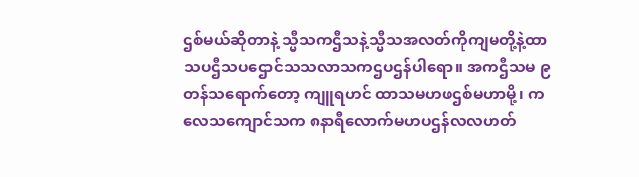ဌစ်မယ်ဆိုတာနဲ့ သ္မီသကဌီသနဲ့သ္မီသအလတ်ကိုကျမတို့နဲ့ထာသပဌီသပဌောင်သသလာသကဌပဌန်ပါရော။ အကဌီသမ ၉ တန်သရောက်တော့ ကျူရဟင် ထာသမဟဖဌစ်မဟာမို့၊ ကလေသကျောင်သက ၈နာရီလောက်မဟပဌန်လလဟတ်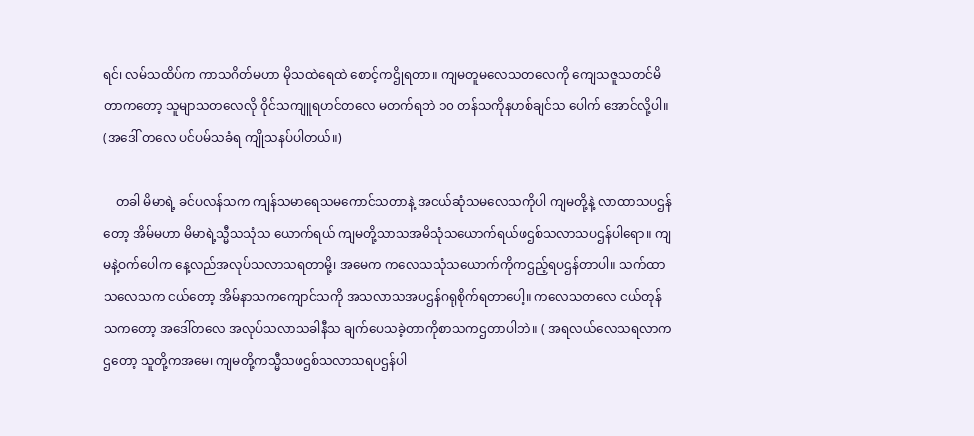ရင်၊ လမ်သထိပ်က ကာသဂိတ်မဟာ မိုသထဲရေထဲ စောင့်ကဌိုရတာ။ ကျမတူမလေသတလေကို ကျေသဇူသတင်မိတာကတော့ သူမျာသတလေလို ဝိုင်သကျူရဟင်တလေ မတက်ရဘဲ ၁၀ တန်သကိုနဟစ်ချင်သ ပေါက် အောင်လို့ပါ။ (အဒေါ် တလေ ပင်ပမ်သခံရ ကျိုသနပ်ပါတယ်။)

    တခါ မိမာရဲ့ ခင်ပလန်သက ကျန်သမာရေသမကောင်သတာနဲ့ အငယ်ဆုံသမလေသကိုပါ ကျမတို့နဲ့ လာထာသပဌန်တော့ အိမ်မဟာ မိမာရဲ့သ္မီသသုံသ ယောက်ရယ် ကျမတို့သာသအမိသုံသယောက်ရယ်ဖဌစ်သလာသပဌန်ပါရော။ ကျမနဲ့ဝက်ပေါက နေ့လည်အလုပ်သလာသရတာမို့၊ အမေက ကလေသသုံသယောက်ကိုကဌည့်ရပဌန်တာပါ။ သက်ထာသလေသက ငယ်တော့ အိမ်နာသကကျောင်သကို အသလာသအပဌန်ဂရုစိုက်ရတာပေါ့။ ကလေသတလေ ငယ်တုန်သကတော့ အဒေါ်တလေ အလုပ်သလာသခါနီသ ချက်ပေသခဲ့တာကိုစာသကဌတာပါဘဲ။ ( အရလယ်လေသရလာကဌတော့ သူတို့ကအမေ၊ ကျမတို့ကသ္မီသဖဌစ်သလာသရပဌန်ပါ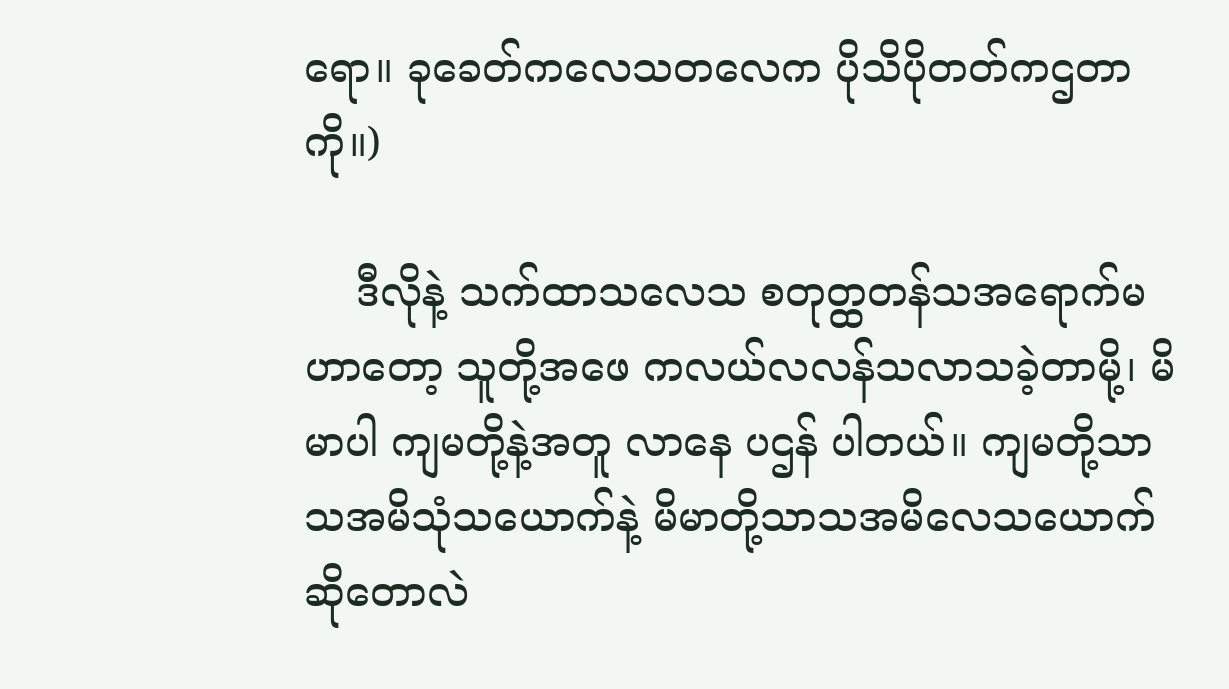ရော။ ခုခေတ်ကလေသတလေက ပိုသိပိုတတ်ကဌတာကို။)

    ဒီလိုနဲ့ သက်ထာသလေသ စတုတ္ထတန်သအရောက်မဟာတော့ သူတို့အဖေ ကလယ်လလန်သလာသခဲ့တာမို့၊ မိမာပါ ကျမတို့နဲ့အတူ လာနေ ပဌန် ပါတယ်။ ကျမတို့သာသအမိသုံသယောက်နဲ့ မိမာတို့သာသအမိလေသယောက်ဆိုတောလဲ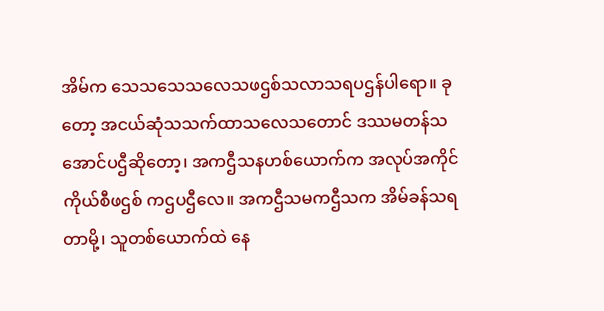အိမ်က သေသသေသလေသဖဌစ်သလာသရပဌန်ပါရော။ ခုတော့ အငယ်ဆုံသသက်ထာသလေသတောင် ဒဿမတန်သအောင်ပဌီဆိုတော့၊ အကဌီသနဟစ်ယောက်က အလုပ်အကိုင် ကိုယ်စီဖဌစ် ကဌပဌီလေ။ အကဌီသမကဌီသက အိမ်ခန်သရတာမို့၊ သူတစ်ယောက်ထဲ နေ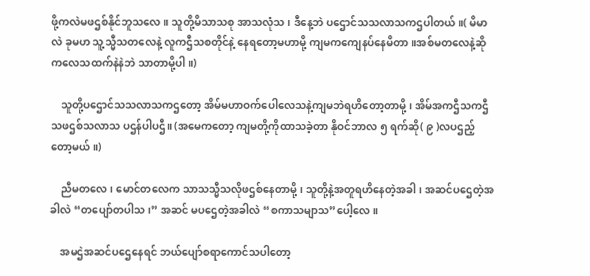ဖို့ကလဲမဖဌစ်နိုင်ဘူသလေ။ သူတို့မိသာသစု အာသလုံသ၊ ဒီနေ့ဘဲ ပဌောင်သသလာသကဌပါတယ်။( မိမာလဲ ခုမဟ သူ့သ္မီသတလေနဲ့ လူကဌီသစတိုင်နဲ့ နေရတော့မဟာမို့ ကျမကကျေနပ်နေမိတာ။အစ်မတလေနဲ့ဆို ကလေသထက်နဲနဲဘဲ သာတာမို့ပါ။)

    သူတို့ပဌောင်သသလာသကဌတော့ အိမ်မဟာဝက်ပေါလေသနဲ့ကျမဘဲရဟိတော့တာမို့၊ အိမ်အကဌီသကဌီသဖဌစ်သလာသ ပဌန်ပါပဌီ။ (အမေကတော့ ကျမတို့ကိုထာသခဲ့တာ နိုဝင်ဘာလ ၅ ရက်ဆို( ၉ )လပဌည့်တော့မယ်။)

    ညီမတလေ၊ မောင်တလေက သာသသ္မီသလိုဖဌစ်နေတာမို့၊ သူတို့နဲ့အတူရဟိနေတဲ့အခါ၊ အဆင်ပဌေတဲ့အခါလဲ “တပျော်တပါသ၊” အဆင် မပဌေတဲ့အခါလဲ “စကာသမျာသ”ပေါ့လေ။

    အမဌဲအဆင်ပဌေနေရင် ဘယ်ပျော်စရာကောင်သပါတော့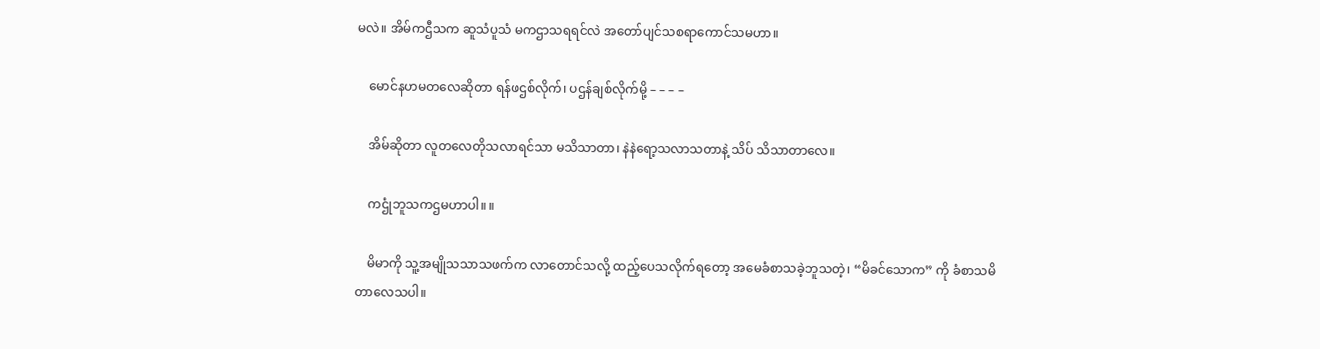မလဲ။ အိမ်ကဌီသက ဆူသံပူသံ မကဌာသရရင်လဲ အတော်ပျင်သစရာကောင်သမဟာ။

    မောင်နဟမတလေဆိုတာ ရန်ဖဌစ်လိုက်၊ ပဌန်ချစ်လိုက်မို့ – – – –

    အိမ်ဆိုတာ လူတလေတိုသလာရင်သာ မသိသာတာ၊ နဲနဲရော့သလာသတာနဲ့ သိပ် သိသာတာလေ။

    ကဌုံဘူသကဌမဟာပါ။ ။

    မိမာကို သူ့အမျိုသသာသဖက်က လာတောင်သလို့ ထည့်ပေသလိုက်ရတော့ အမေခံစာသခဲ့ဘူသတဲ့၊ “မိခင်သောက” ကို ခံစာသမိတာလေသပါ။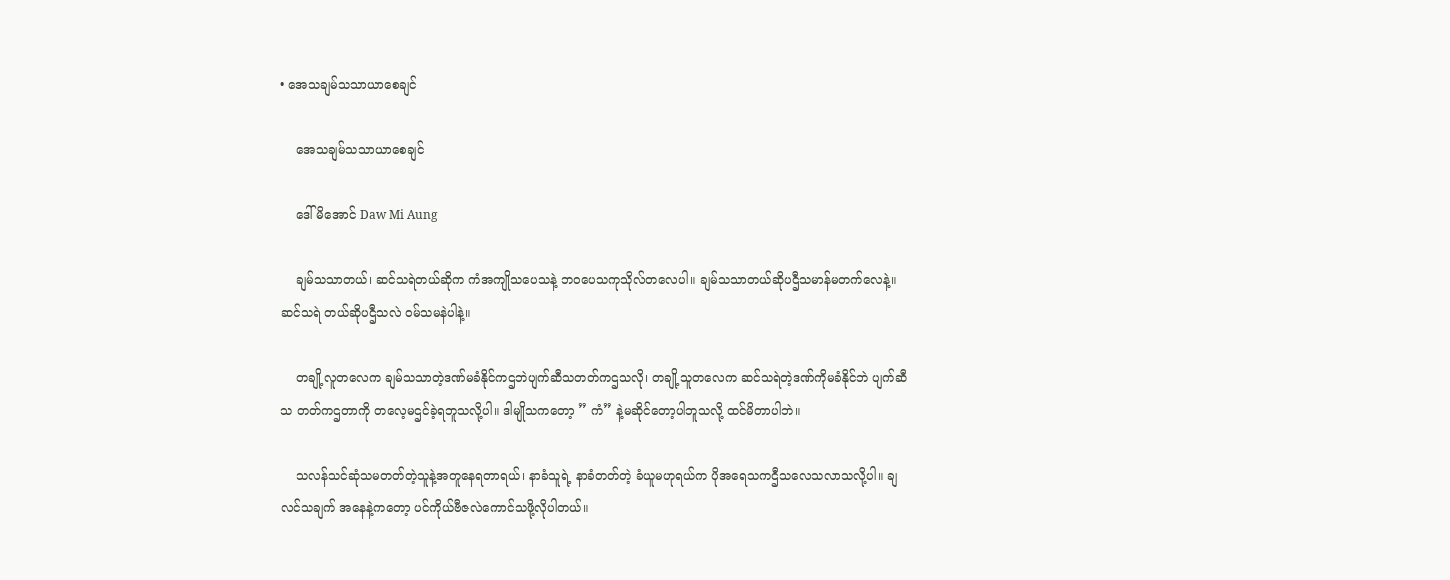• အေသချမ်သသာယာစေချင်

    အေသချမ်သသာယာစေချင်

    ဒေါ်မိအောင် Daw Mi Aung

    ချမ်သသာတယ်၊ ဆင်သရဲတယ်ဆိုက ကံအကျိုသပေသနဲ့ ဘဝပေသကုသိုလ်တလေပါ။ ချမ်သသာတယ်ဆိုပဌီသမာန်မတက်လေနဲ့။ ဆင်သရဲ တယ်ဆိုပဌီသလဲ ဝမ်သမနဲပါနဲ့။

    တချို့လူတလေက ချမ်သသာတဲ့ဒဏ်မခံနိုင်ကဌဘဲပျက်ဆီသတတ်ကဌသလို၊ တချို့သူတလေက ဆင်သရဲတဲ့ဒဏ်ကိုမခံနိုင်ဘဲ ပျက်ဆီသ တတ်ကဌတာကို တလေ့မဌင်ခဲ့ရဘူသလို့ပါ။ ဒါမျိုသကတော့ ” ကံ” နဲ့မဆိုင်တော့ပါဘူသလို့ ထင်မိတာပါဘဲ။

    သလန်သင်ဆုံသမတတ်တဲ့သူနဲ့အတူနေရတာရယ်၊ နာခံသူရဲ့ နာခံတတ်တဲ့ ခံယူမဟုရယ်က ပိုအရေသကဌီသလေသလာသလို့ပါ။ ချလင်သချက် အနေနဲ့ကတော့ ပင်ကိုယ်ဗီဇလဲကောင်သဖို့လိုပါတယ်။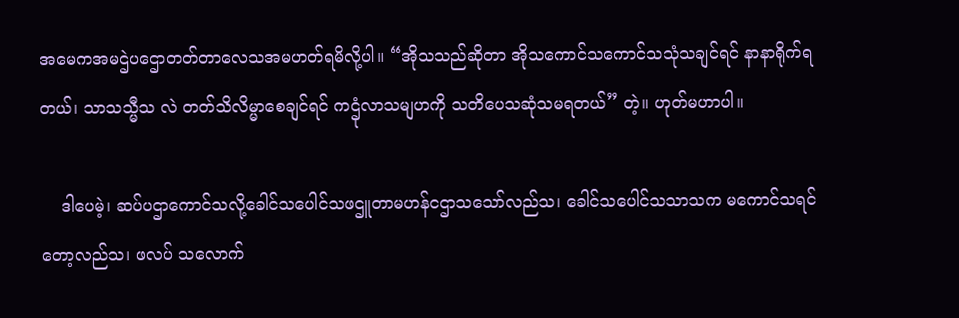အမေကအမဌဲပဌောတတ်တာလေသအမဟတ်ရမိလို့ပါ။ “အိုသသည်ဆိုတာ အိုသကောင်သကောင်သသုံသချင်ရင် နာနာရိုက်ရတယ်၊ သာသသ္မီသ လဲ တတ်သိလိမ္မာစေချင်ရင် ကဌုံလာသမျဟကို သတိပေသဆုံသမရတယ်” တဲ့။ ဟုတ်မဟာပါ။

    ဒါပေမဲ့၊ ဆပ်ပဌာကောင်သလို့ခေါင်သပေါင်သဖဌူတာမဟန်ငဌာသသော်လည်သ၊ ခေါင်သပေါင်သသာသက မကောင်သရင်တော့လည်သ၊ ဖလပ် သလောက်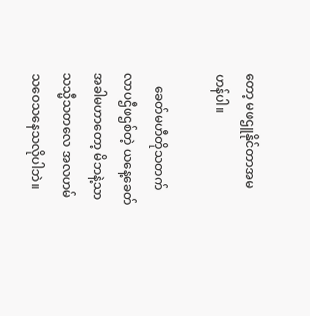တော့ မဖဌူနိုင်တာအမဟန်ပါ။

    ခေတ်မဟီတိုသတက်လာပဌီဖဌစ်တဲ့ ယနေ့ခေတ်အခါမဟာတော့ မိဘနဲ့သာသသ္မီသတလေ အလဟမ်သဝေသနေသလိုပါဘဲ။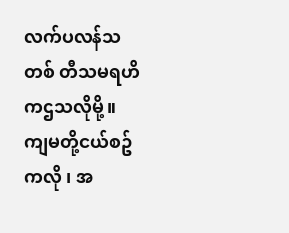လက်ပလန်သတစ် တီသမရဟိ ကဌသလိုမို့။ ကျမတို့ငယ်စဥ်ကလို ၊ အ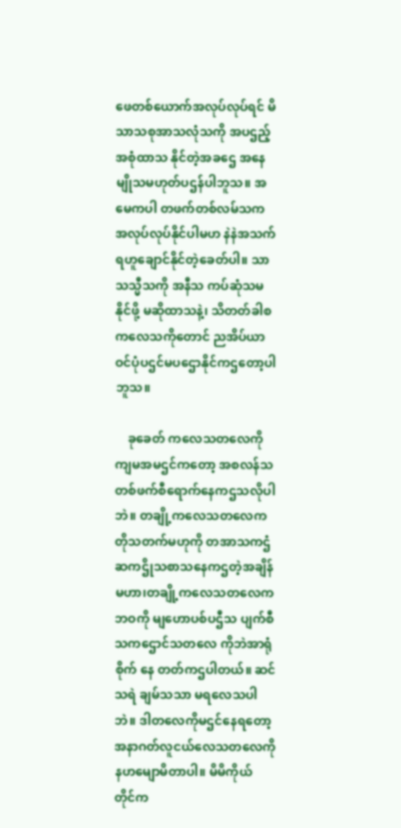ဖေတစ်ယောက်အလုပ်လုပ်ရင် မိသာသစုအာသလုံသကို အပဌည့်အစုံထာသ နိုင်တဲ့အခဌေ အနေ မျိုသမဟုတ်ပဌန်ပါဘူသ။ အမေကပါ တဖက်တစ်လမ်သက အလုပ်လုပ်နိုင်ပါမဟ နဲနဲအသက်ရဟူချောင်နိုင်တဲ့ခေတ်ပါ။ သာသသ္မီသကို အနီသ ကပ်ဆုံသမနိုင်ဖို့ မဆိုထာသနဲ့၊ သိတတ်ခါစကလေသကိုတောင် ညအိပ်ယာဝင်ပုံပဌင်မပဌောနိုင်ကဌတော့ပါဘူသ။

    ခုခေတ် ကလေသတလေကို ကျမအမဌင်ကတော့ အစလန်သတစ်ဖက်စီရောက်နေကဌသလိုပါဘဲ။ တချို့ကလေသတလေက တိုသတက်မဟုကို တအာသကဌံဆကဌိုသစာသနေကဌတဲ့အချိန်မဟာ၊တချို့ကလေသတလေက ဘဝကို မျဟောပစ်ပဌီသ ပျက်စီသကဌောင်သတလေ ကိုဘဲအာရုံစိုက် နေ တတ်ကဌပါတယ်။ ဆင်သရဲ ချမ်သသာ မရလေသပါဘဲ။ ဒါတလေကိုမဌင်နေရတော့ အနာဂတ်လူငယ်လေသတလေကိုနဟမျောမိတာပါ။ မိမိကိုယ် တိုင်က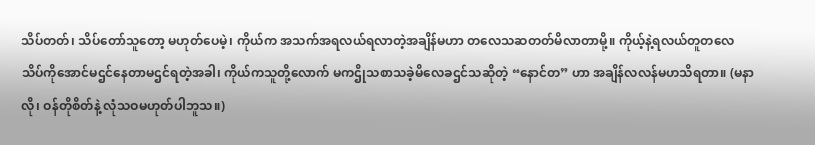သိပ်တတ်၊ သိပ်တော်သူတော့ မဟုတ်ပေမဲ့၊ ကိုယ်က အသက်အရလယ်ရလာတဲ့အချိန်မဟာ တလေသဆတတ်မိလာတာမို့။ ကိုယ့်နဲ့ရလယ်တူတလေ သိပ်ကိုအောင်မဌင်နေတာမဌင်ရတဲ့အခါ၊ ကိုယ်ကသူတို့လောက် မကဌိုသစာသခဲ့မိလေခဌင်သဆိုတဲ့ “နောင်တ” ဟာ အချိန်လလန်မဟသိရတာ။ (မနာလို၊ ဝန်တိုစိတ်နဲ့ လုံသဝမဟုတ်ပါဘူသ။)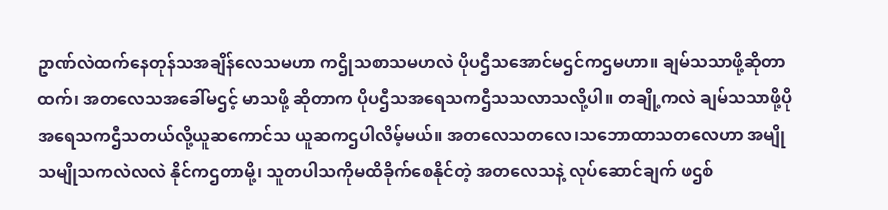ဥာဏ်လဲထက်နေတုန်သအချိန်လေသမဟာ ကဌိုသစာသမဟလဲ ပိုပဌီသအောင်မဌင်ကဌမဟာ။ ချမ်သသာဖို့ဆိုတာထက်၊ အတလေသအခေါ်မဌင့် မာသဖို့ ဆိုတာက ပိုပဌီသအရေသကဌီသသလာသလို့ပါ။ တချို့ကလဲ ချမ်သသာဖို့ပိုအရေသကဌီသတယ်လို့ယူဆကောင်သ ယူဆကဌပါလိမ့်မယ်။ အတလေသတလေ၊သဘောထာသတလေဟာ အမျိုသမျိုသကလဲလလဲ နိုင်ကဌတာမို့၊ သူတပါသကိုမထိခိုက်စေနိုင်တဲ့ အတလေသနဲ့ လုပ်ဆောင်ချက် ဖဌစ်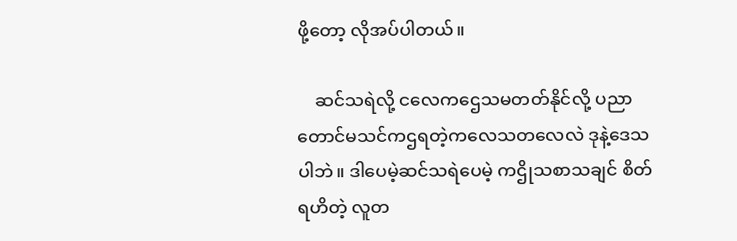ဖို့တော့ လိုအပ်ပါတယ်။

    ဆင်သရဲလို့ ငလေကဌေသမတတ်နိုင်လို့ ပညာတောင်မသင်ကဌရတဲ့ကလေသတလေလဲ ဒုနဲ့ဒေသပါဘဲ။ ဒါပေမဲ့ဆင်သရဲပေမဲ့ ကဌိုသစာသချင် စိတ်ရဟိတဲ့ လူတ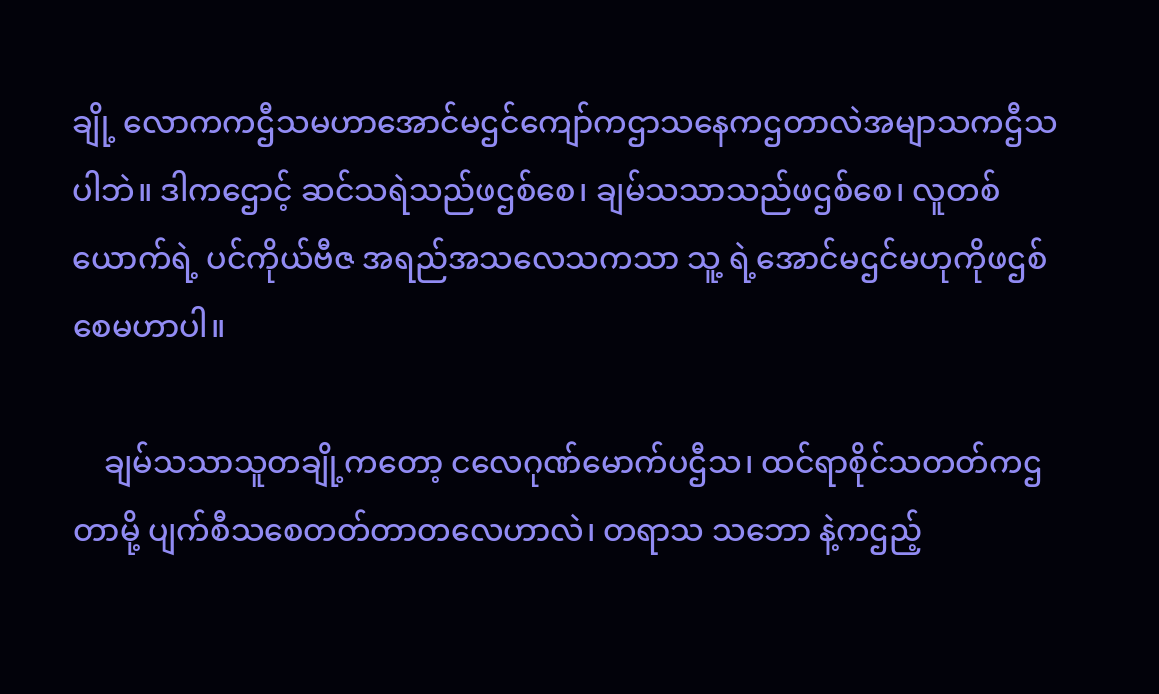ချို့ လောကကဌီသမဟာအောင်မဌင်ကျော်ကဌာသနေကဌတာလဲအမျာသကဌီသပါဘဲ။ ဒါကဌောင့် ဆင်သရဲသည်ဖဌစ်စေ၊ ချမ်သသာသည်ဖဌစ်စေ၊ လူတစ်ယောက်ရဲ့ ပင်ကိုယ်ဗီဇ အရည်အသလေသကသာ သူ့ ရဲ့အောင်မဌင်မဟုကိုဖဌစ်စေမဟာပါ။

    ချမ်သသာသူတချို့ကတော့ ငလေဂုဏ်မောက်ပဌီသ၊ ထင်ရာစိုင်သတတ်ကဌတာမို့ ပျက်စီသစေတတ်တာတလေဟာလဲ၊ တရာသ သဘော နဲ့ကဌည့်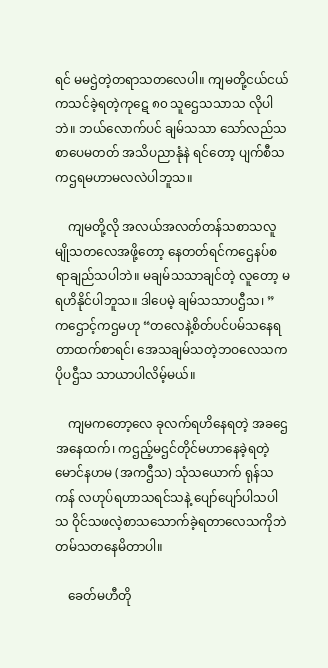ရင် မမဌဲတဲ့တရာသတလေပါ။ ကျမတို့ငယ်ငယ်ကသင်ခဲ့ရတဲ့ကုဋေ ၈၀ သူဌေသသာသ လိုပါဘဲ။ ဘယ်လောက်ပင် ချမ်သသာ သော်လည်သ စာပေမတတ် အသိပညာနုံနဲ ရင်တော့ ပျက်စီသကဌရမဟာမလလဲပါဘူသ။

    ကျမတို့လို အလယ်အလတ်တန်သစာသလူမျိုသတလေအဖို့တော့ နေတတ်ရင်ကဌေနပ်စရာချည်သပါဘဲ။ မချမ်သသာချင်တဲ့ လူတော့ မရဟိနိုင်ပါဘူသ။ ဒါပေမဲ့ ချမ်သသာပဌီသ၊ ” ကဌောင့်ကဌမဟု “တလေနဲ့စိတ်ပင်ပမ်သနေရတာထက်စာရင်၊ အေသချမ်သတဲ့ဘဝလေသက ပိုပဌီသ သာယာပါလိမ့်မယ်။

    ကျမကတော့လေ ခုလက်ရဟိနေရတဲ့ အခဌေအနေထက်၊ ကဌည့်မဌင်တိုင်မဟာနေခဲ့ရတဲ့ မောင်နဟမ (အကဌီသ) သုံသယောက် ရုန်သကန် လဟုပ်ရဟာသရင်သနဲ့ ပျော်ပျော်ပါသပါသ ဝိုင်သဖလဲ့စာသသောက်ခဲ့ရတာလေသကိုဘဲ တမ်သတနေမိတာပါ။

    ခေတ်မဟီတို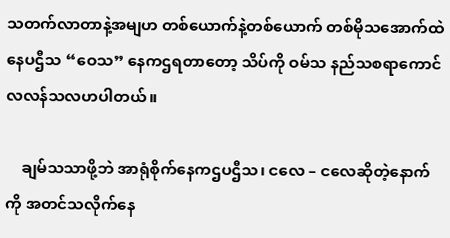သတက်လာတာနဲ့အမျဟ တစ်ယောက်နဲ့တစ်ယောက် တစ်မိုသအောက်ထဲနေပဌီသ “ဝေသ” နေကဌရတာတော့ သိပ်ကို ဝမ်သ နည်သစရာကောင်လလန်သလဟပါတယ်။

    ချမ်သသာဖို့ဘဲ အာရုံစိုက်နေကဌပဌီသ၊ ငလေ – ငလေဆိုတဲ့နောက်ကို အတင်သလိုက်နေ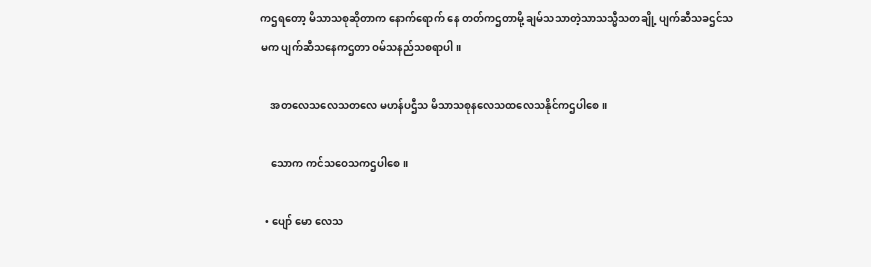ကဌရတော့ မိသာသစုဆိုတာက နောက်ရောက် နေ တတ်ကဌတာမို့ ချမ်သသာတဲ့သာသသ္မီသတချို့ ပျက်ဆီသခဌင်သမက ပျက်ဆီသနေကဌတာ ဝမ်သနည်သစရာပါ။

    အတလေသလေသတလေ မဟန်ပဌီသ မိသာသစုနလေသထလေသနိုင်ကဌပါစေ။

    သောက ကင်သဝေသကဌပါစေ။

  • ပျော် မော လေသ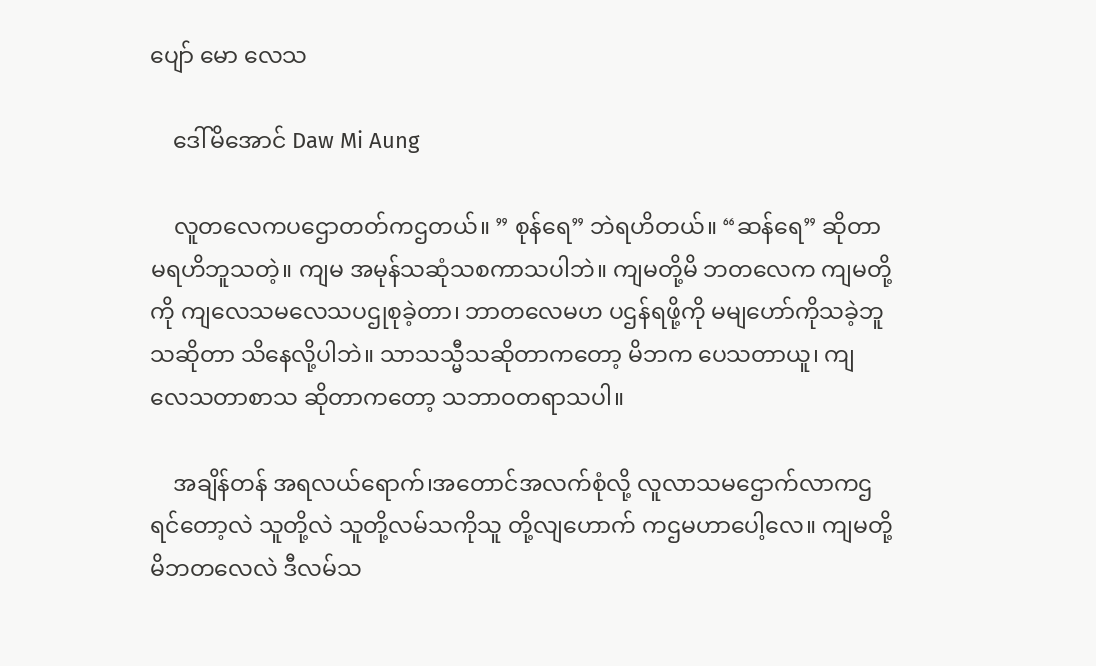ပျော် မော လေသ

    ဒေါ်မိအောင် Daw Mi Aung

    လူတလေကပဌောတတ်ကဌတယ်။ ” စုန်ရေ” ဘဲရဟိတယ်။ “ဆန်ရေ” ဆိုတာမရဟိဘူသတဲ့။ ကျမ အမုန်သဆုံသစကာသပါဘဲ။ ကျမတို့မိ ဘတလေက ကျမတို့ကို ကျလေသမလေသပဌုစုခဲ့တာ၊ ဘာတလေမဟ ပဌန်ရဖို့ကို မမျဟော်ကိုသခဲ့ဘူသဆိုတာ သိနေလို့ပါဘဲ။ သာသသ္မီသဆိုတာကတော့ မိဘက ပေသတာယူ၊ ကျလေသတာစာသ ဆိုတာကတော့ သဘာဝတရာသပါ။

    အချိန်တန် အရလယ်ရောက်၊အတောင်အလက်စုံလို့ လူလာသမဌောက်လာကဌရင်တော့လဲ သူတို့လဲ သူတို့လမ်သကိုသူ တို့လျဟောက် ကဌမဟာပေါ့လေ။ ကျမတို့မိဘတလေလဲ ဒီလမ်သ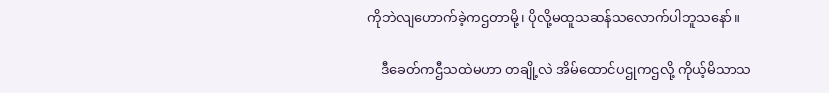ကိုဘဲလျဟောက်ခဲ့ကဌတာမို့၊ ပိုလို့မထူသဆန်သလောက်ပါဘူသနော်။

    ဒီခေတ်ကဌီသထဲမဟာ တချို့လဲ အိမ်ထောင်ပဌုကဌလို့ ကိုယ့်မိသာသ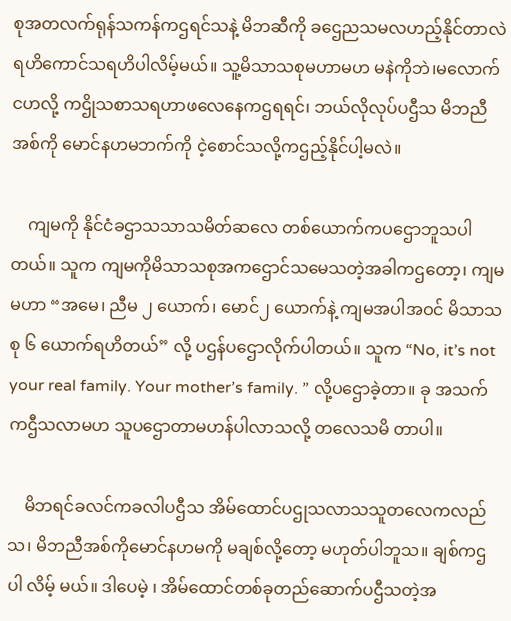စုအတလက်ရုန်သကန်ကဌရင်သနဲ့ မိဘဆီကို ခဌေညသမလဟည့်နိုင်တာလဲ ရဟိကောင်သရဟိပါလိမ့်မယ်။ သူ့မိသာသစုမဟာမဟ မနဲကိုဘဲ၊မလောက်ငဟလို့ ကဌိုသစာသရဟာဖလေနေကဌရရင်၊ ဘယ်လိုလုပ်ပဌီသ မိဘညီ အစ်ကို မောင်နဟမဘက်ကို ငဲ့စောင်သလို့ကဌည့်နိုင်ပါ့မလဲ။

    ကျမကို နိုင်ငံခဌာသသာသမိတ်ဆလေ တစ်ယောက်ကပဌောဘူသပါတယ်။ သူက ကျမကိုမိသာသစုအကဌောင်သမေသတဲ့အခါကဌတော့၊ ကျမမဟာ “အမေ၊ ညီမ ၂ ယောက်၊ မောင်၂ ယောက်နဲ့ ကျမအပါအဝင် မိသာသစု ၆ ယောက်ရဟိတယ်” လို့ ပဌန်ပဌောလိုက်ပါတယ်။ သူက “No, it’s not your real family. Your mother’s family. ” လို့ပဌောခဲ့တာ။ ခု အသက်ကဌီသလာမဟ သူပဌောတာမဟန်ပါလာသလို့ တလေသမိ တာပါ။

    မိဘရင်ခလင်ကခလါပဌီသ အိမ်ထောင်ပဌုသလာသသူတလေကလည်သ၊ မိဘညီအစ်ကိုမောင်နဟမကို မချစ်လို့တော့ မဟုတ်ပါဘူသ။ ချစ်ကဌပါ လိမ့် မယ်။ ဒါပေမဲ့ ၊ အိမ်ထောင်တစ်ခုတည်ဆောက်ပဌီသတဲ့အ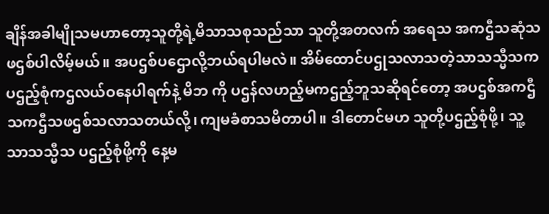ချိန်အခါမျိုသမဟာတော့သူတို့ရဲ့မိသာသစုသည်သာ သူတို့အတလက် အရေသ အကဌီသဆုံသဖဌစ်ပါလိမ့်မယ်။ အပဌစ်ပဌောလို့ဘယ်ရပါမလဲ။ အိမ်ထောင်ပဌုသလာသတဲ့သာသသ္မီသက ပဌည့်စုံကဌလယ်ဝနေပါရက်နဲ့ မိဘ ကို ပဌန်လဟည့်မကဌည့်ဘူသဆိုရင်တော့ အပဌစ်အကဌီသကဌီသဖဌစ်သလာသတယ်လို့၊ ကျမခံစာသမိတာပါ။ ဒါတောင်မဟ သူတို့ပဌည့်စုံဖို့၊ သူ့သာသသ္မီသ ပဌည့်စုံဖို့ကို နေ့မ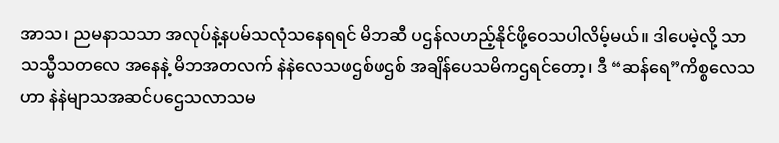အာသ၊ ညမနာသသာ အလုပ်နဲ့နပမ်သလုံသနေရရင် မိဘဆီ ပဌန်လဟည့်နိုင်ဖို့ဝေသပါလိမ့်မယ်။ ဒါပေမဲ့လို့ သာသသ္မီသတလေ အနေနဲ့ မိဘအတလက် နဲနဲလေသဖဌစ်ဖဌစ် အချိန်ပေသမိကဌရင်တော့၊ ဒီ “ဆန်ရေ”ကိစ္စလေသဟာ နဲနဲမျာသအဆင်ပဌေသလာသမ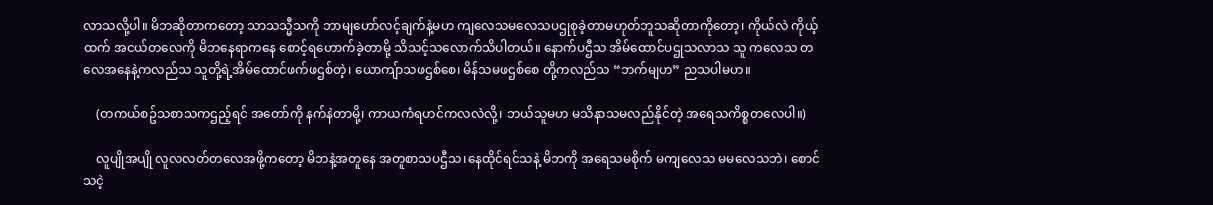လာသလို့ပါ။ မိဘဆိုတာကတော့ သာသသ္မီသကို ဘာမျဟော်လင့်ချက်နဲ့မဟ ကျလေသမလေသပဌုစုခဲ့တာမဟုတ်ဘူသဆိုတာကိုတော့၊ ကိုယ်လဲ ကိုယ့်ထက် အငယ်တလေကို မိဘနေရာကနေ စောင့်ရဟောက်ခဲ့တာမို့ သိသင့်သလောက်သိပါတယ်။ နောက်ပဌီသ အိမ်ထောင်ပဌုသလာသ သူ ကလေသ တလေအနေနဲ့ကလည်သ သူတို့ရဲ့အိမ်ထောင်ဖက်ဖဌစ်တဲ့၊ ယောကျ်ာသဖဌစ်စေ၊ မိန်သမဖဌစ်စေ တို့ကလည်သ “ဘက်မျဟ” ညသပါမဟ။

    (တကယ်စဥ်သစာသကဌည့်ရင် အတော်ကို နက်နဲတာမို့၊ ကာယကံရဟင်ကလလဲလို့၊ ဘယ်သူမဟ မသိနာသမလည်နိုင်တဲ့ အရေသကိစ္စတလေပါ။)

    လူပျိုအပျို လူလလတ်တလေအဖို့ကတော့ မိဘနဲ့အတူနေ အတူစာသပဌီသ၊နေထိုင်ရင်သနဲ့ မိဘကို အရေသမစိုက် မကျလေသ မမလေသဘဲ၊ စောင်သငဲ့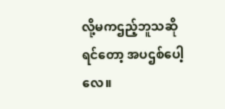လို့မကဌည့်ဘူသဆိုရင်တော့ အပဌစ်ပေါ့လေ။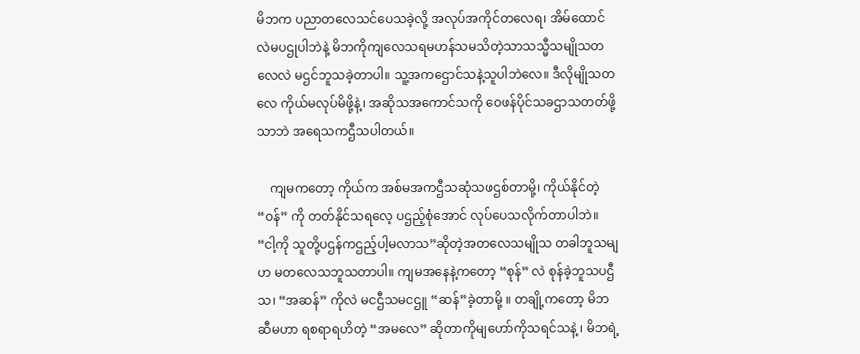မိဘက ပညာတလေသင်ပေသခဲ့လို့ အလုပ်အကိုင်တလေရ၊ အိမ်ထောင်လဲမပဌုပါဘဲနဲ့ မိဘကိုကျလေသရမဟန်သမသိတဲ့သာသသ္မီသမျိုသတလေလဲ မဌင်ဘူသခဲ့တာပါ။ သူ့အကဌောင်သနဲ့သူပါဘဲလေ။ ဒီလိုမျိုသတလေ ကိုယ်မလုပ်မိဖို့နဲ့၊ အဆိုသအကောင်သကို ဝေဖန်ပိုင်သခဌာသတတ်ဖို့သာဘဲ အရေသကဌီသပါတယ်။

    ကျမကတော့ ကိုယ်က အစ်မအကဌီသဆုံသဖဌစ်တာမို့၊ ကိုယ်နိုင်တဲ့ “ဝန်” ကို တတ်နိုင်သရလေ့ ပဌည့်စုံအောင် လုပ်ပေသလိုက်တာပါဘဲ။ “ငါ့ကို သူတို့ပဌန်ကဌည့်ပါ့မလာသ”ဆိုတဲ့အတလေသမျိုသ တခါဘူသမျဟ မတလေသဘူသတာပါ။ ကျမအနေနဲ့ကတော့ “စုန်” လဲ စုန်ခဲ့ဘူသပဌီသ၊ “အဆန်” ကိုလဲ မငဌီသမငဌူ “ဆန်”ခဲ့တာမို့ ။ တချို့ကတော့ မိဘဆီမဟာ ရစရာရဟိတဲ့ “အမလေ” ဆိုတာကိုမျဟော်ကိုသရင်သနဲ့ ၊ မိဘရဲ့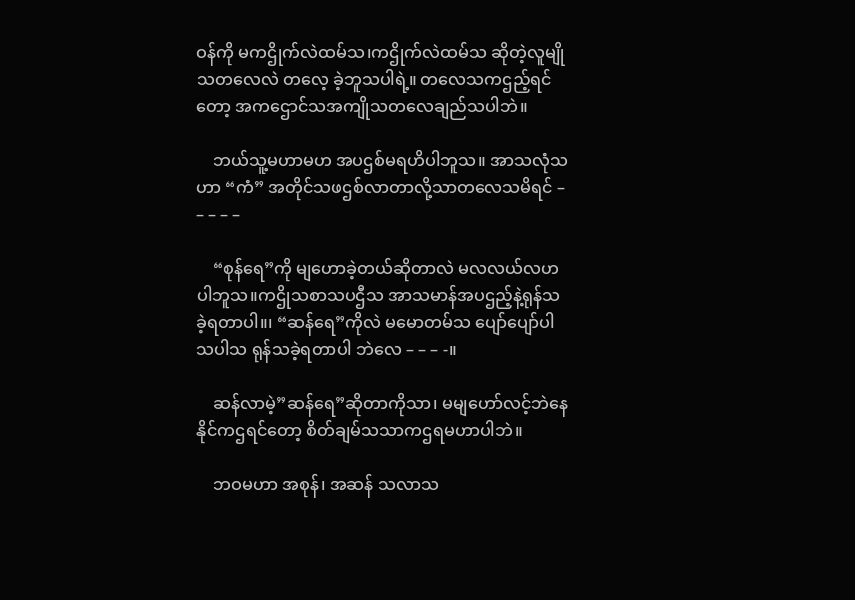ဝန်ကို မကဌိုက်လဲထမ်သ၊ကဌိုက်လဲထမ်သ ဆိုတဲ့လူမျိုသတလေလဲ တလေ့ ခဲ့ဘူသပါရဲ့။ တလေသကဌည့်ရင်တော့ အကဌောင်သအကျိုသတလေချည်သပါဘဲ။

    ဘယ်သူ့မဟာမဟ အပဌစ်မရဟိပါဘူသ။ အာသလုံသဟာ “ကံ” အတိုင်သဖဌစ်လာတာလို့သာတလေသမိရင် – – – – –

    “စုန်ရေ”ကို မျဟောခဲ့တယ်ဆိုတာလဲ မလလယ်လဟပါဘူသ။ကဌိုသစာသပဌီသ အာသမာန်အပဌည့်နဲ့ရုန်သခဲ့ရတာပါ။၊ “ဆန်ရေ”ကိုလဲ မမောတမ်သ ပျော်ပျော်ပါသပါသ ရုန်သခဲ့ရတာပါ ဘဲလေ – – – -။

    ဆန်လာမဲ့”ဆန်ရေ”ဆိုတာကိုသာ၊ မမျဟော်လင့်ဘဲနေနိုင်ကဌရင်တော့ စိတ်ချမ်သသာကဌရမဟာပါဘဲ။

    ဘဝမဟာ အစုန်၊ အဆန် သလာသ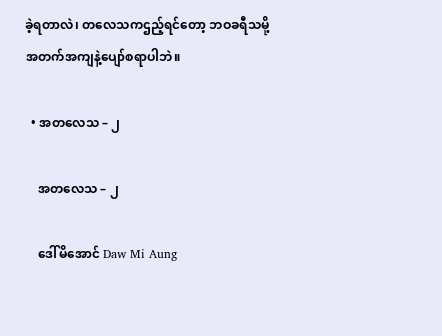ခဲ့ရတာလဲ၊ တလေသကဌည့်ရင်တော့ ဘဝခရီသမို့ အတက်အကျနဲ့ပျော်စရာပါဘဲ။

  • အတလေသ – ၂

    အတလေသ – ၂

    ဒေါ်မိအောင် Daw Mi Aung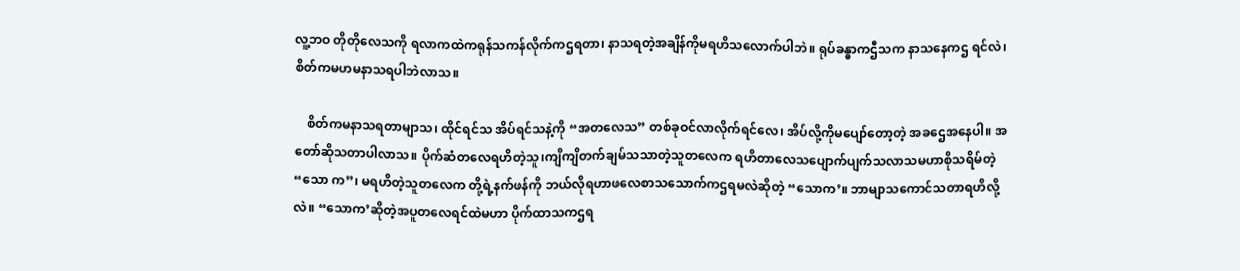လူ့ဘဝ တိုတိုလေသကို ရလာကထဲကရုန်သကန်လိုက်ကဌရတာ၊ နာသရတဲ့အချိန်ကိုမရဟိသလောက်ပါဘဲ။ ရုပ်ခန္ဓာကဌီသက နာသနေကဌ ရင်လဲ၊ စိတ်ကမဟမနာသရပါဘဲလာသ။

    စိတ်ကမနာသရတာမျာသ၊ ထိုင်ရင်သ အိပ်ရင်သနဲ့ကို “အတလေသ” တစ်ခုဝင်လာလိုက်ရင်လေ၊ အိပ်လို့ကိုမပျော်တော့တဲ့ အခဌေအနေပါ။ အတော်ဆိုသတာပါလာသ။ ပိုက်ဆံတလေရဟိတဲ့သူ၊ကျိကျိတက်ချမ်သသာတဲ့သူတလေက ရဟိတာလေသပျောက်ပျက်သလာသမဟာစိုသရိမ်တဲ့ “သော က”၊ မရဟိတဲ့သူတလေက တို့ရဲ့နက်ဖန်ကို ဘယ်လိုရဟာဖလေစာသသောက်ကဌရမလဲဆိုတဲ့ “သောက’။ ဘာမျာသကောင်သတာရဟိလို့လဲ။ “သောက’ဆိုတဲ့အပူတလေရင်ထဲမဟာ ပိုက်ထာသကဌရ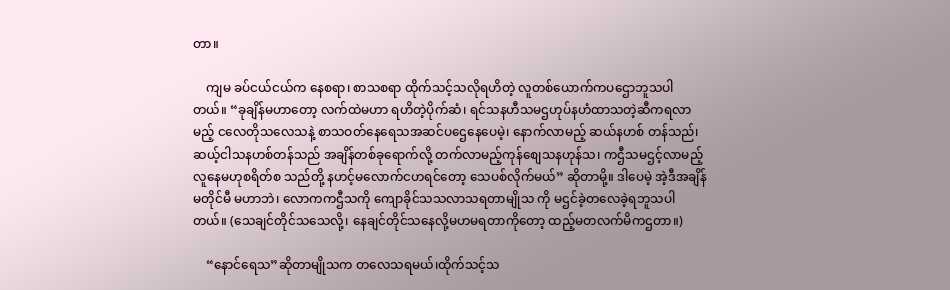တာ။

    ကျမ ခပ်ငယ်ငယ်က နေစရာ၊ စာသစရာ ထိုက်သင့်သလိုရဟိတဲ့ လူတစ်ယောက်ကပဌောဘူသပါတယ်။ “ခုချိန်မဟာတော့ လက်ထဲမဟာ ရဟိတဲ့ပိုက်ဆံ၊ ရင်သနဟီသမဌဟုပ်နဟံထာသတဲ့ဆီကရလာမည့် ငလေတိုသလေသနဲ့ စာသဝတ်နေရေသအဆင်ပဌေနေပေမဲ့၊ နောက်လာမည့် ဆယ်နဟစ် တန်သည်၊ ဆယ့်ငါသနဟစ်တန်သည် အချိန်တစ်ခုရောက်လို့ တက်လာမည့်ကုန်စျေသနဟုန်သ၊ ကဌီသမဌင့်လာမည့် လူနေမဟုစရိတ်စ သည်တို့ နဟင့်မလောက်ငဟရင်တော့ သေပစ်လိုက်မယ်” ဆိုတာမို့။ ဒါပေမဲ့ အဲ့ဒီအချိန်မတိုင်မီ မဟာဘဲ၊ လောကကဌီသကို ကျောခိုင်သသလာသရတာမျိုသ ကို မဌင်ခဲ့တလေခဲ့ရဘူသပါတယ်။ (သေချင်တိုင်သသေလို့၊ နေချင်တိုင်သနေလို့မဟမရတာကိုတော့ ထည့်မတလက်မိကဌတာ။)

    “နောင်ရေသ”ဆိုတာမျိုသက တလေသရမယ်၊ထိုက်သင့်သ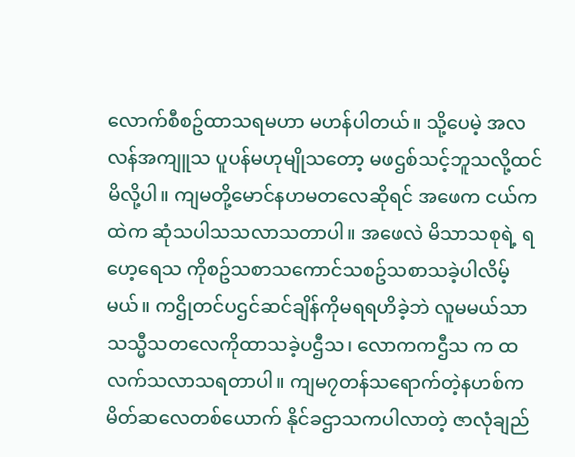လောက်စီစဥ်ထာသရမဟာ မဟန်ပါတယ်။ သို့ပေမဲ့ အလလန်အကျူသ ပူပန်မဟုမျိုသတော့ မဖဌစ်သင့်ဘူသလို့ထင်မိလို့ပါ။ ကျမတို့မောင်နဟမတလေဆိုရင် အဖေက ငယ်ကထဲက ဆုံသပါသသလာသတာပါ။ အဖေလဲ မိသာသစုရဲ့ ရဟေ့ရေသ ကိုစဥ်သစာသကောင်သစဥ်သစာသခဲ့ပါလိမ့်မယ်။ ကဌိုတင်ပဌင်ဆင်ချိန်ကိုမရရဟိခဲ့ဘဲ လူမမယ်သာသသ္မီသတလေကိုထာသခဲ့ပဌီသ၊ လောကကဌီသ က ထလက်သလာသရတာပါ။ ကျမ၇တန်သရောက်တဲ့နဟစ်က မိတ်ဆလေတစ်ယောက် နိုင်ခဌာသကပါလာတဲ့ ဇာလုံချည်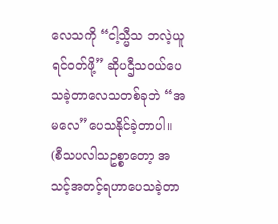လေသကို “ငါ့သ္မီသ ဘလဲ့ယူ ရင်ဝတ်ဖို့” ဆိုပဌီသဝယ်ပေသခဲ့တာလေသတစ်ခုဘဲ “အမလေ”ပေသနိုင်ခဲ့တာပါ။ (စီသပလါသဥစ္စာတော့ အသင့်အတင့်ရဟာပေသခဲ့တာ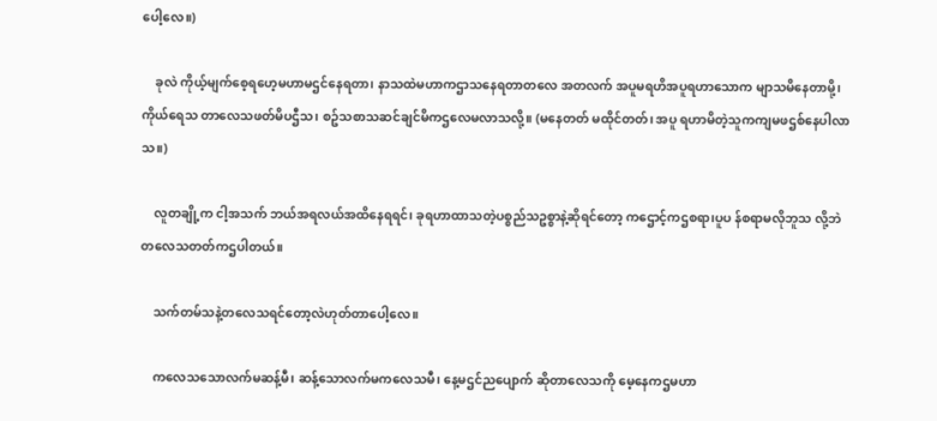ပေါ့လေ။)

    ခုလဲ ကိုယ့်မျက်စေ့ရဟေ့မဟာမဌင်နေရတာ၊ နာသထဲမဟာကဌာသနေရတာတလေ အတလက် အပူမရဟိအပူရဟာသောက မျာသမိနေတာမို့၊ ကိုယ်ရေသ တာလေသဖတ်မိပဌီသ၊ စဥ်သစာသဆင်ချင်မိကဌလေမလာသလို့။ (မနေတတ် မထိုင်တတ်၊ အပူ ရဟာမိတဲ့သူကကျမဖဌစ်နေပါလာသ။)

    လူတချို့က ငါ့အသက် ဘယ်အရလယ်အထိနေရရင်၊ ခုရဟာထာသတဲ့ပစ္စည်သဥစ္စာနဲ့ဆိုရင်တော့ ကဌောင့်ကဌစရာ၊ပူပ န်စရာမလိုဘူသ လို့ဘဲ တလေသတတ်ကဌပါတယ်။

    သက်တမ်သနဲ့တလေသရင်တော့လဲဟုတ်တာပေါ့လေ။

    ကလေသသောလက်မဆန့်မီ၊ ဆန့်သောလက်မကလေသမီ၊ နေ့မဌင်ညပျောက် ဆိုတာလေသကို မေ့နေကဌမဟာ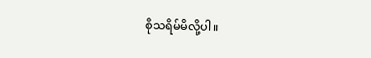စိုသရိမ်မိလို့ပါ။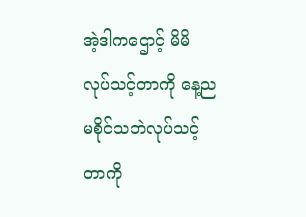အဲ့ဒါကဌောင့် မိမိ လုပ်သင့်တာကို နေ့ညမစိုင်သဘဲလုပ်သင့်တာကို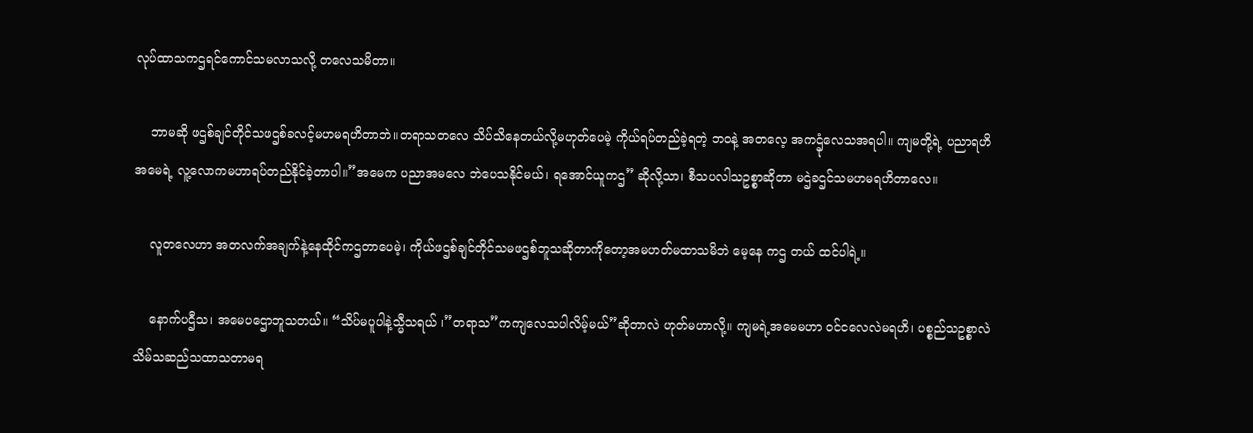လုပ်ထာသကဌရင်ကောင်သမလာသလို့ တလေသမိတာ။

    ဘာမဆို ဖဌစ်ချင်တိုင်သဖဌစ်ခလင့်မဟမရဟိတာဘဲ။တရာသတလေ သိပ်သိနေတယ်လို့မဟုတ်ပေမဲ့ ကိုယ်ရပ်တည်ခဲ့ရတဲ့ ဘဝနဲ့ အတလေ့ အကဌုံလေသအရပါ။ ကျမတို့ရဲ့ ပညာရဟိအမေရဲ့ လူ့လောကမဟာရပ်တည်နိုင်ခဲ့တာပါ။”အမေက ပညာအမလေ ဘဲပေသနိုင်မယ်၊ ရအောင်ယူကဌ” ဆိုလို့သာ၊ စီသပလါသဥစ္စာဆိုတာ မဌဲခဌင်သမဟမရဟိတာလေ။

    လူတလေဟာ အတလက်အချက်နဲ့နေထိုင်ကဌတာပေမဲ့၊ ကိုယ်ဖဌစ်ချင်တိုင်သမဖဌစ်ဘူသဆိုတာကိုတော့အမဟတ်မထာသမိဘဲ မေ့နေ ကဌ တယ် ထင်ပါရဲ့။

    နောက်ပဌီသ၊ အမေပဌောဘူသတယ်။ “သိပ်မပူပါနဲ့သ္မီသရယ် ၊”တရာသ”ကကျလေသပါလိမ့်မယ်”ဆိုတာလဲ ဟုတ်မဟာလို့။ ကျမရဲ့အမေမဟာ ဝင်ငလေလဲမရဟိ၊ ပစ္စည်သဥစ္စာလဲ သိမ်သဆည်သထာသတာမရ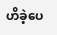ဟိခဲ့ပေ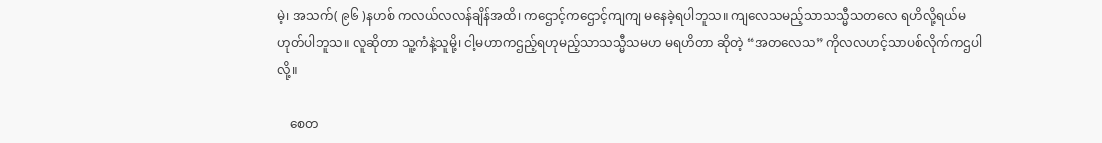မဲ့၊ အသက်( ၉၆ )နဟစ် ကလယ်လလန်ချိန်အထိ၊ ကဌောင့်ကဌောင့်ကျကျ မနေခဲ့ရပါဘူသ။ ကျလေသမည့်သာသသ္မီသတလေ ရဟိလို့ရယ်မဟုတ်ပါဘူသ။ လူဆိုတာ သူ့ကံနဲ့သူမို့၊ ငါ့မဟာကဌည့်ရဟုမည့်သာသသ္မီသမဟ မရဟိတာ ဆိုတဲ့ “အတလေသ” ကိုလလဟင့်သာပစ်လိုက်ကဌပါလို့။

    စေတ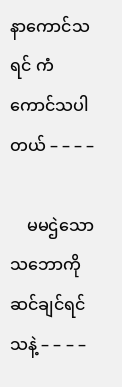နာကောင်သရင် ကံကောင်သပါတယ် – – – –

    မမဌဲသောသဘောကို ဆင်ချင်ရင်သနဲ့ – – – –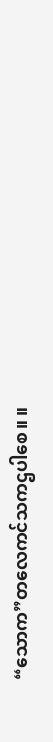“သောက”တလေကင်သကဌပါစေ။ ။